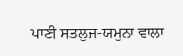ਪਾਣੀ ਸਤਲੁਜ-ਯਮੁਨਾ ਵਾਲਾ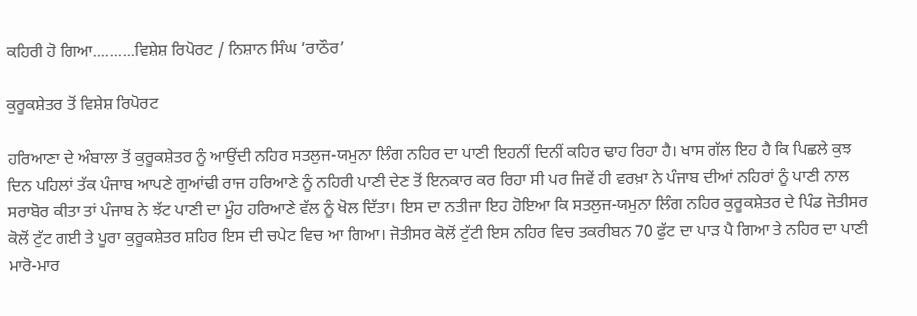ਕਹਿਰੀ ਹੋ ਗਿਆ..........ਵਿਸ਼ੇਸ਼ ਰਿਪੋਰਟ / ਨਿਸ਼ਾਨ ਸਿੰਘ ‘ਰਾਠੌਰ’

ਕੁਰੂਕਸ਼ੇਤਰ ਤੋਂ ਵਿਸ਼ੇਸ਼ ਰਿਪੋਰਟ

ਹਰਿਆਣਾ ਦੇ ਅੰਬਾਲਾ ਤੋਂ ਕੁਰੂਕਸ਼ੇਤਰ ਨੂੰ ਆਉਂਦੀ ਨਹਿਰ ਸਤਲੁਜ-ਯਮੁਨਾ ਲਿੰਗ ਨਹਿਰ ਦਾ ਪਾਣੀ ਇਹਨੀਂ ਦਿਨੀਂ ਕਹਿਰ ਢਾਹ ਰਿਹਾ ਹੈ। ਖਾਸ ਗੱਲ ਇਹ ਹੈ ਕਿ ਪਿਛਲੇ ਕੁਝ ਦਿਨ ਪਹਿਲਾਂ ਤੱਕ ਪੰਜਾਬ ਆਪਣੇ ਗੁਆਂਢੀ ਰਾਜ ਹਰਿਆਣੇ ਨੂੰ ਨਹਿਰੀ ਪਾਣੀ ਦੇਣ ਤੋਂ ਇਨਕਾਰ ਕਰ ਰਿਹਾ ਸੀ ਪਰ ਜਿਵੇਂ ਹੀ ਵਰਖ਼ਾ ਨੇ ਪੰਜਾਬ ਦੀਆਂ ਨਹਿਰਾਂ ਨੂੰ ਪਾਣੀ ਨਾਲ ਸਰਾਬੋਰ ਕੀਤਾ ਤਾਂ ਪੰਜਾਬ ਨੇ ਝੱਟ ਪਾਣੀ ਦਾ ਮੂੰਹ ਹਰਿਆਣੇ ਵੱਲ ਨੂੰ ਖੋਲ ਦਿੱਤਾ। ਇਸ ਦਾ ਨਤੀਜਾ ਇਹ ਹੋਇਆ ਕਿ ਸਤਲੁਜ-ਯਮੁਨਾ ਲਿੰਗ ਨਹਿਰ ਕੁਰੂਕਸ਼ੇਤਰ ਦੇ ਪਿੰਡ ਜੋਤੀਸਰ ਕੋਲੋਂ ਟੁੱਟ ਗਈ ਤੇ ਪੂਰਾ ਕੁਰੂਕਸ਼ੇਤਰ ਸ਼ਹਿਰ ਇਸ ਦੀ ਚਪੇਟ ਵਿਚ ਆ ਗਿਆ। ਜੋਤੀਸਰ ਕੋਲੋਂ ਟੁੱਟੀ ਇਸ ਨਹਿਰ ਵਿਚ ਤਕਰੀਬਨ 70 ਫੁੱਟ ਦਾ ਪਾੜ ਪੈ ਗਿਆ ਤੇ ਨਹਿਰ ਦਾ ਪਾਣੀ ਮਾਰੋ-ਮਾਰ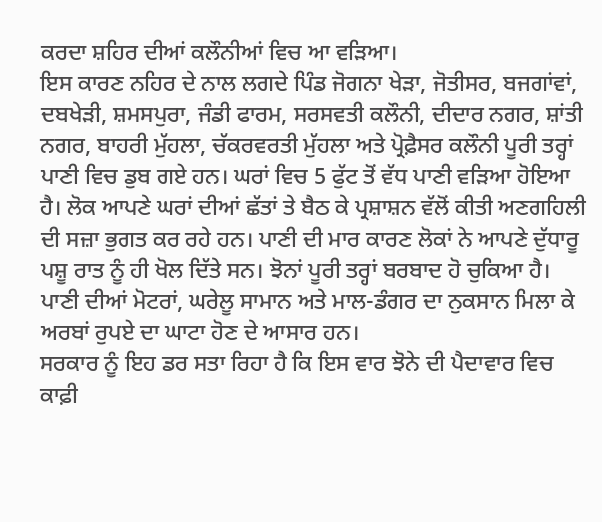ਕਰਦਾ ਸ਼ਹਿਰ ਦੀਆਂ ਕਲੌਨੀਆਂ ਵਿਚ ਆ ਵੜਿਆ।
ਇਸ ਕਾਰਣ ਨਹਿਰ ਦੇ ਨਾਲ ਲਗਦੇ ਪਿੰਡ ਜੋਗਨਾ ਖੇੜਾ, ਜੋਤੀਸਰ, ਬਜਗਾਂਵਾਂ, ਦਬਖੇੜੀ, ਸ਼ਮਸਪੁਰਾ, ਜੰਡੀ ਫਾਰਮ, ਸਰਸਵਤੀ ਕਲੌਨੀ, ਦੀਦਾਰ ਨਗਰ, ਸ਼ਾਂਤੀ ਨਗਰ, ਬਾਹਰੀ ਮੁੱਹਲਾ, ਚੱਕਰਵਰਤੀ ਮੁੱਹਲਾ ਅਤੇ ਪ੍ਰੋਫ਼ੈਸਰ ਕਲੌਨੀ ਪੂਰੀ ਤਰ੍ਹਾਂ ਪਾਣੀ ਵਿਚ ਡੁਬ ਗਏ ਹਨ। ਘਰਾਂ ਵਿਚ 5 ਫੁੱਟ ਤੋਂ ਵੱਧ ਪਾਣੀ ਵੜਿਆ ਹੋਇਆ ਹੈ। ਲੋਕ ਆਪਣੇ ਘਰਾਂ ਦੀਆਂ ਛੱਤਾਂ ਤੇ ਬੈਠ ਕੇ ਪ੍ਰਸ਼ਾਸ਼ਨ ਵੱਲੋਂ ਕੀਤੀ ਅਣਗਹਿਲੀ ਦੀ ਸਜ਼ਾ ਭੁਗਤ ਕਰ ਰਹੇ ਹਨ। ਪਾਣੀ ਦੀ ਮਾਰ ਕਾਰਣ ਲੋਕਾਂ ਨੇ ਆਪਣੇ ਦੁੱਧਾਰੂ ਪਸ਼ੂ ਰਾਤ ਨੂੰ ਹੀ ਖੋਲ ਦਿੱਤੇ ਸਨ। ਝੋਨਾਂ ਪੂਰੀ ਤਰ੍ਹਾਂ ਬਰਬਾਦ ਹੋ ਚੁਕਿਆ ਹੈ। ਪਾਣੀ ਦੀਆਂ ਮੋਟਰਾਂ, ਘਰੇਲੂ ਸਾਮਾਨ ਅਤੇ ਮਾਲ-ਡੰਗਰ ਦਾ ਨੁਕਸਾਨ ਮਿਲਾ ਕੇ ਅਰਬਾਂ ਰੁਪਏ ਦਾ ਘਾਟਾ ਹੋਣ ਦੇ ਆਸਾਰ ਹਨ।
ਸਰਕਾਰ ਨੂੰ ਇਹ ਡਰ ਸਤਾ ਰਿਹਾ ਹੈ ਕਿ ਇਸ ਵਾਰ ਝੋਨੇ ਦੀ ਪੈਦਾਵਾਰ ਵਿਚ ਕਾਫ਼ੀ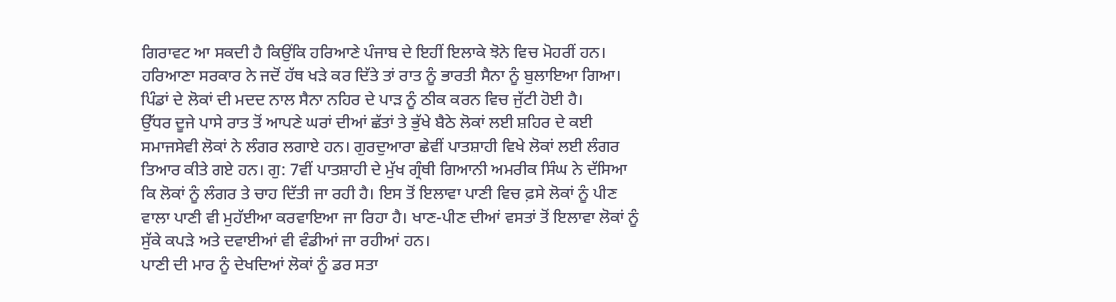ਗਿਰਾਵਟ ਆ ਸਕਦੀ ਹੈ ਕਿਉਂਕਿ ਹਰਿਆਣੇ ਪੰਜਾਬ ਦੇ ਇਹੀਂ ਇਲਾਕੇ ਝੋਨੇ ਵਿਚ ਮੋਹਰੀਂ ਹਨ। ਹਰਿਆਣਾ ਸਰਕਾਰ ਨੇ ਜਦੋਂ ਹੱਥ ਖੜੇ ਕਰ ਦਿੱਤੇ ਤਾਂ ਰਾਤ ਨੂੰ ਭਾਰਤੀ ਸੈਨਾ ਨੂੰ ਬੁਲਾਇਆ ਗਿਆ। ਪਿੰਡਾਂ ਦੇ ਲੋਕਾਂ ਦੀ ਮਦਦ ਨਾਲ ਸੈਨਾ ਨਹਿਰ ਦੇ ਪਾੜ ਨੂੰ ਠੀਕ ਕਰਨ ਵਿਚ ਜੁੱਟੀ ਹੋਈ ਹੈ।
ਉੱਧਰ ਦੂਜੇ ਪਾਸੇ ਰਾਤ ਤੋਂ ਆਪਣੇ ਘਰਾਂ ਦੀਆਂ ਛੱਤਾਂ ਤੇ ਭੁੱਖੇ ਬੈਠੇ ਲੋਕਾਂ ਲਈ ਸ਼ਹਿਰ ਦੇ ਕਈ ਸਮਾਜਸੇਵੀ ਲੋਕਾਂ ਨੇ ਲੰਗਰ ਲਗਾਏ ਹਨ। ਗੁਰਦੁਆਰਾ ਛੇਵੀਂ ਪਾਤਸ਼ਾਹੀ ਵਿਖੇ ਲੋਕਾਂ ਲਈ ਲੰਗਰ ਤਿਆਰ ਕੀਤੇ ਗਏ ਹਨ। ਗੁ: 7ਵੀਂ ਪਾਤਸ਼ਾਹੀ ਦੇ ਮੁੱਖ ਗ੍ਰੰਥੀ ਗਿਆਨੀ ਅਮਰੀਕ ਸਿੰਘ ਨੇ ਦੱਸਿਆ ਕਿ ਲੋਕਾਂ ਨੂੰ ਲੰਗਰ ਤੇ ਚਾਹ ਦਿੱਤੀ ਜਾ ਰਹੀ ਹੈ। ਇਸ ਤੋਂ ਇਲਾਵਾ ਪਾਣੀ ਵਿਚ ਫ਼ਸੇ ਲੋਕਾਂ ਨੂੰ ਪੀਣ ਵਾਲਾ ਪਾਣੀ ਵੀ ਮੁਹੱਈਆ ਕਰਵਾਇਆ ਜਾ ਰਿਹਾ ਹੈ। ਖਾਣ-ਪੀਣ ਦੀਆਂ ਵਸਤਾਂ ਤੋਂ ਇਲਾਵਾ ਲੋਕਾਂ ਨੂੰ ਸੁੱਕੇ ਕਪੜੇ ਅਤੇ ਦਵਾਈਆਂ ਵੀ ਵੰਡੀਆਂ ਜਾ ਰਹੀਆਂ ਹਨ।
ਪਾਣੀ ਦੀ ਮਾਰ ਨੂੰ ਦੇਖਦਿਆਂ ਲੋਕਾਂ ਨੂੰ ਡਰ ਸਤਾ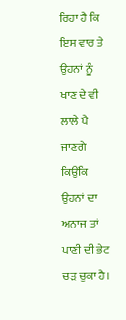ਰਿਹਾ ਹੈ ਕਿ ਇਸ ਵਾਰ ਤੇ ਉਹਨਾਂ ਨੂੰ ਖਾਣ ਦੇ ਵੀ ਲਾਲੇ ਪੈ ਜਾਣਗੇ ਕਿਉਂਕਿ ਉਹਨਾਂ ਦਾ ਅਨਾਜ ਤਾਂ ਪਾਣੀ ਦੀ ਭੇਟ ਚੜ ਚੁਕਾ ਹੈ।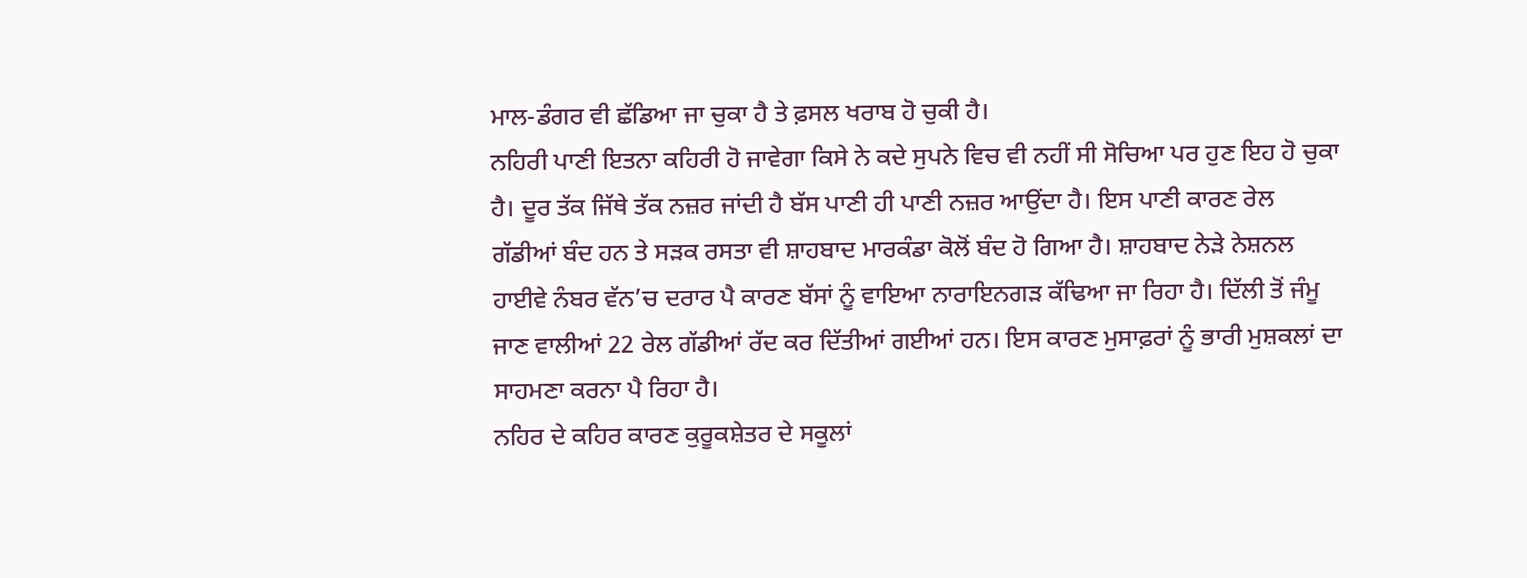ਮਾਲ-ਡੰਗਰ ਵੀ ਛੱਡਿਆ ਜਾ ਚੁਕਾ ਹੈ ਤੇ ਫ਼ਸਲ ਖਰਾਬ ਹੋ ਚੁਕੀ ਹੈ।
ਨਹਿਰੀ ਪਾਣੀ ਇਤਨਾ ਕਹਿਰੀ ਹੋ ਜਾਵੇਗਾ ਕਿਸੇ ਨੇ ਕਦੇ ਸੁਪਨੇ ਵਿਚ ਵੀ ਨਹੀਂ ਸੀ ਸੋਚਿਆ ਪਰ ਹੁਣ ਇਹ ਹੋ ਚੁਕਾ ਹੈ। ਦੂਰ ਤੱਕ ਜਿੱਥੇ ਤੱਕ ਨਜ਼ਰ ਜਾਂਦੀ ਹੈ ਬੱਸ ਪਾਣੀ ਹੀ ਪਾਣੀ ਨਜ਼ਰ ਆਉਂਦਾ ਹੈ। ਇਸ ਪਾਣੀ ਕਾਰਣ ਰੇਲ ਗੱਡੀਆਂ ਬੰਦ ਹਨ ਤੇ ਸੜਕ ਰਸਤਾ ਵੀ ਸ਼ਾਹਬਾਦ ਮਾਰਕੰਡਾ ਕੋਲੋਂ ਬੰਦ ਹੋ ਗਿਆ ਹੈ। ਸ਼ਾਹਬਾਦ ਨੇੜੇ ਨੇਸ਼ਨਲ ਹਾਈਵੇ ਨੰਬਰ ਵੱਨ’ਚ ਦਰਾਰ ਪੈ ਕਾਰਣ ਬੱਸਾਂ ਨੂੰ ਵਾਇਆ ਨਾਰਾਇਨਗੜ ਕੱਢਿਆ ਜਾ ਰਿਹਾ ਹੈ। ਦਿੱਲੀ ਤੋਂ ਜੰਮੂ ਜਾਣ ਵਾਲੀਆਂ 22 ਰੇਲ ਗੱਡੀਆਂ ਰੱਦ ਕਰ ਦਿੱਤੀਆਂ ਗਈਆਂ ਹਨ। ਇਸ ਕਾਰਣ ਮੁਸਾਫ਼ਰਾਂ ਨੂੰ ਭਾਰੀ ਮੁਸ਼ਕਲਾਂ ਦਾ ਸਾਹਮਣਾ ਕਰਨਾ ਪੈ ਰਿਹਾ ਹੈ।
ਨਹਿਰ ਦੇ ਕਹਿਰ ਕਾਰਣ ਕੁਰੂਕਸ਼ੇਤਰ ਦੇ ਸਕੂਲਾਂ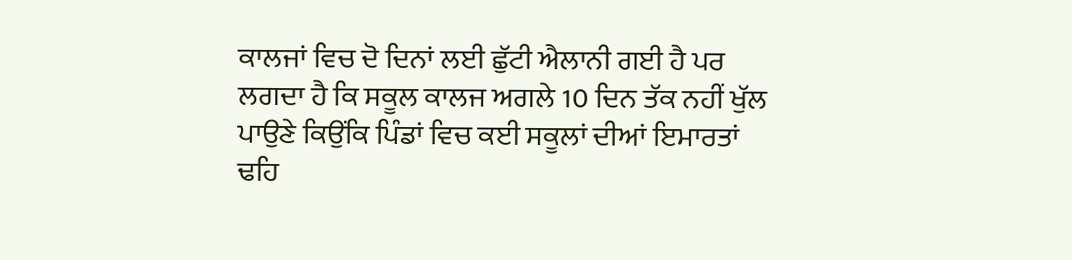ਕਾਲਜਾਂ ਵਿਚ ਦੋ ਦਿਨਾਂ ਲਈ ਛੁੱਟੀ ਐਲਾਨੀ ਗਈ ਹੈ ਪਰ ਲਗਦਾ ਹੈ ਕਿ ਸਕੂਲ ਕਾਲਜ ਅਗਲੇ 10 ਦਿਨ ਤੱਕ ਨਹੀਂ ਖੁੱਲ ਪਾਉਣੇ ਕਿਉਂਕਿ ਪਿੰਡਾਂ ਵਿਚ ਕਈ ਸਕੂਲਾਂ ਦੀਆਂ ਇਮਾਰਤਾਂ ਢਹਿ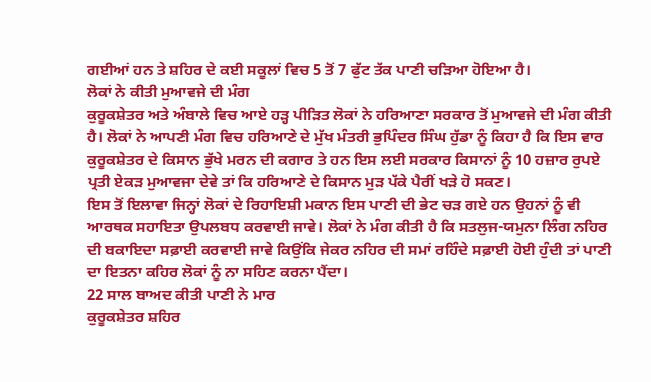ਗਈਆਂ ਹਨ ਤੇ ਸ਼ਹਿਰ ਦੇ ਕਈ ਸਕੂਲਾਂ ਵਿਚ 5 ਤੋਂ 7 ਫੁੱਟ ਤੱਕ ਪਾਣੀ ਚੜਿਆ ਹੋਇਆ ਹੈ।
ਲੋਕਾਂ ਨੇ ਕੀਤੀ ਮੁਆਵਜੇ ਦੀ ਮੰਗ
ਕੁਰੂਕਸ਼ੇਤਰ ਅਤੇ ਅੰਬਾਲੇ ਵਿਚ ਆਏ ਹੜ੍ਹ ਪੀੜਿਤ ਲੋਕਾਂ ਨੇ ਹਰਿਆਣਾ ਸਰਕਾਰ ਤੋਂ ਮੁਆਵਜੇ ਦੀ ਮੰਗ ਕੀਤੀ ਹੈ। ਲੋਕਾਂ ਨੇ ਆਪਣੀ ਮੰਗ ਵਿਚ ਹਰਿਆਣੇ ਦੇ ਮੁੱਖ ਮੰਤਰੀ ਭੁਪਿੰਦਰ ਸਿੰਘ ਹੁੱਡਾ ਨੂੰ ਕਿਹਾ ਹੈ ਕਿ ਇਸ ਵਾਰ ਕੁਰੂਕਸ਼ੇਤਰ ਦੇ ਕਿਸਾਨ ਭੁੱਖੇ ਮਰਨ ਦੀ ਕਗਾਰ ਤੇ ਹਨ ਇਸ ਲਈ ਸਰਕਾਰ ਕਿਸਾਨਾਂ ਨੂੰ 10 ਹਜ਼ਾਰ ਰੁਪਏ ਪ੍ਰਤੀ ਏਕੜ ਮੁਆਵਜਾ ਦੇਵੇ ਤਾਂ ਕਿ ਹਰਿਆਣੇ ਦੇ ਕਿਸਾਨ ਮੁੜ ਪੱਕੇ ਪੈਰੀਂ ਖੜੇ ਹੋ ਸਕਣ।
ਇਸ ਤੋਂ ਇਲਾਵਾ ਜਿਨ੍ਹਾਂ ਲੋਕਾਂ ਦੇ ਰਿਹਾਇਸ਼ੀ ਮਕਾਨ ਇਸ ਪਾਣੀ ਦੀ ਭੇਟ ਚੜ ਗਏ ਹਨ ਉਹਨਾਂ ਨੂੰ ਵੀ ਆਰਥਕ ਸਹਾਇਤਾ ਉਪਲਬਧ ਕਰਵਾਈ ਜਾਵੇ। ਲੋਕਾਂ ਨੇ ਮੰਗ ਕੀਤੀ ਹੈ ਕਿ ਸਤਲੁਜ-ਯਮੁਨਾ ਲਿੰਗ ਨਹਿਰ ਦੀ ਬਕਾਇਦਾ ਸਫ਼ਾਈ ਕਰਵਾਈ ਜਾਵੇ ਕਿਉਂਕਿ ਜੇਕਰ ਨਹਿਰ ਦੀ ਸਮਾਂ ਰਹਿੰਦੇ ਸਫ਼ਾਈ ਹੋਈ ਹੁੰਦੀ ਤਾਂ ਪਾਣੀ ਦਾ ਇਤਨਾ ਕਹਿਰ ਲੋਕਾਂ ਨੂੰ ਨਾ ਸਹਿਣ ਕਰਨਾ ਪੈਂਦਾ।
22 ਸਾਲ ਬਾਅਦ ਕੀਤੀ ਪਾਣੀ ਨੇ ਮਾਰ
ਕੁਰੂਕਸ਼ੇਤਰ ਸ਼ਹਿਰ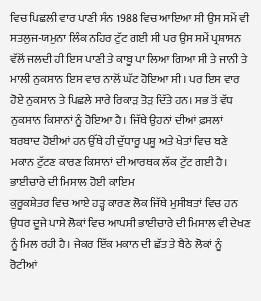ਵਿਚ ਪਿਛਲੀ ਵਾਰ ਪਾਣੀ ਸੰਨ 1988 ਵਿਚ ਆਇਆ ਸੀ ਉਸ ਸਮੇਂ ਵੀ ਸਤਲੁਜ-ਯਮੁਨਾ ਲਿੰਕ ਨਹਿਰ ਟੁੱਟ ਗਈ ਸੀ ਪਰ ਉਸ ਸਮੇਂ ਪ੍ਰਸ਼ਾਸਨ ਵੱਲੋਂ ਜਲਦੀ ਹੀ ਇਸ ਪਾਣੀ ਤੇ ਕਾਬੂ ਪਾ ਲਿਆ ਗਿਆ ਸੀ ਤੇ ਜਾਨੀ ਤੇ ਮਾਲੀ ਨੁਕਸਾਨ ਇਸ ਵਾਰ ਨਾਲੋਂ ਘੱਟ ਹੋਇਆ ਸੀ। ਪਰ ਇਸ ਵਾਰ ਹੋਏ ਨੁਕਸਾਨ ਤੇ ਪਿਛਲੇ ਸਾਰੇ ਰਿਕਾੜ ਤੋੜ ਦਿੱਤੇ ਹਨ। ਸਭ ਤੋਂ ਵੱਧ ਨੁਕਸਾਨ ਕਿਸਾਨਾਂ ਨੂੰ ਹੋਇਆ ਹੈ। ਜਿੱਥੇ ਉਹਨਾਂ ਦੀਆਂ ਫ਼ਸਲਾਂ ਬਰਬਾਦ ਹੋਈਆਂ ਹਨ ਉੱਥੇ ਹੀ ਦੁੱਧਾਰੂ ਪਸ਼ੂ ਅਤੇ ਖੇਤਾਂ ਵਿਚ ਬਣੇ ਮਕਾਨ ਟੁੱਟਣ ਕਾਰਣ ਕਿਸਾਨਾਂ ਦੀ ਆਰਥਕ ਲੱਕ ਟੁੱਟ ਗਈ ਹੈ।
ਭਾਈਚਾਰੇ ਦੀ ਮਿਸਾਲ ਹੋਈ ਕਾਇਮ
ਕੁਰੂਕਸ਼ੇਤਰ ਵਿਚ ਆਏ ਹੜ੍ਹ ਕਾਰਣ ਲੋਕ ਜਿੱਥੇ ਮੁਸੀਬਤਾਂ ਵਿਚ ਹਨ ਉਧਰ ਦੂਜੇ ਪਾਸੇ ਲੋਕਾਂ ਵਿਚ ਆਪਸੀ ਭਾਈਚਾਰੇ ਦੀ ਮਿਸਾਲ ਵੀ ਦੇਖਣ ਨੂੰ ਮਿਲ ਰਹੀ ਹੈ। ਜੇਕਰ ਇੱਕ ਮਕਾਨ ਦੀ ਛੱਤ ਤੇ ਬੈਠੇ ਲੋਕਾਂ ਨੂੰ ਰੋਟੀਆਂ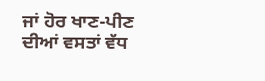ਜਾਂ ਹੋਰ ਖਾਣ-ਪੀਣ ਦੀਆਂ ਵਸਤਾਂ ਵੱਧ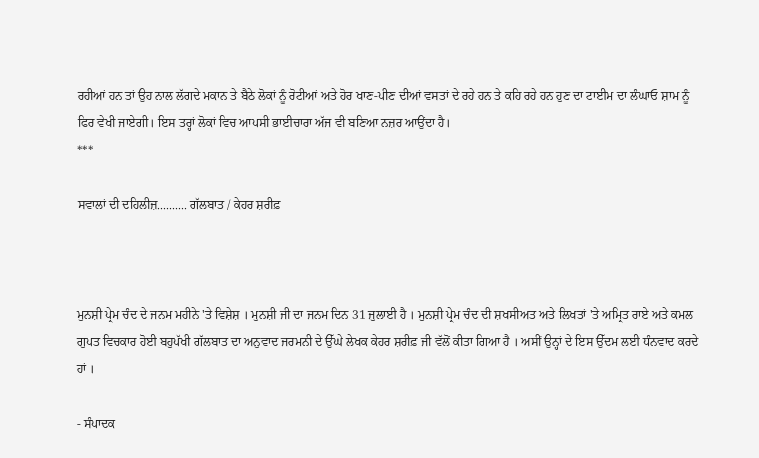ਰਹੀਆਂ ਹਨ ਤਾਂ ਉਹ ਨਾਲ ਲੱਗਦੇ ਮਕਾਨ ਤੇ ਬੈਠੇ ਲੋਕਾਂ ਨੂੰ ਰੋਟੀਆਂ ਅਤੇ ਹੋਰ ਖਾਣ-ਪੀਣ ਦੀਆਂ ਵਸਤਾਂ ਦੇ ਰਹੇ ਹਨ ਤੇ ਕਹਿ ਰਹੇ ਹਨ ਹੁਣ ਦਾ ਟਾਈਮ ਦਾ ਲੰਘਾਓ ਸ਼ਾਮ ਨੂੰ ਫਿਰ ਵੇਖੀ ਜਾਏਗੀ। ਇਸ ਤਰ੍ਹਾਂ ਲੋਕਾਂ ਵਿਚ ਆਪਸੀ ਭਾਈਚਾਰਾ ਅੱਜ ਵੀ ਬਣਿਆ ਨਜ਼ਰ ਆਉਂਦਾ ਹੈ।
***

ਸਵਾਲਾਂ ਦੀ ਦਹਿਲੀਜ਼.......... ਗੱਲਬਾਤ / ਕੇਹਰ ਸ਼ਰੀਫ਼



ਮੁਨਸ਼ੀ ਪ੍ਰੇਮ ਚੰਦ ਦੇ ਜਨਮ ਮਹੀਨੇ 'ਤੇ ਵਿਸ਼ੇਸ਼ । ਮੁਨਸ਼ੀ ਜੀ ਦਾ ਜਨਮ ਦਿਨ 31 ਜੁਲਾਈ ਹੈ । ਮੁਨਸ਼ੀ ਪ੍ਰੇਮ ਚੰਦ ਦੀ ਸ਼ਖਸੀਅਤ ਅਤੇ ਲਿਖਤਾਂ 'ਤੇ ਅਮ੍ਰਿਤ ਰਾਏ ਅਤੇ ਕਮਲ ਗੁਪਤ ਵਿਚਕਾਰ ਹੋਈ ਬਹੁਪੱਖੀ ਗੱਲਬਾਤ ਦਾ ਅਨੁਵਾਦ ਜਰਮਨੀ ਦੇ ਉੱਘੇ ਲੇਖਕ ਕੇਹਰ ਸ਼ਰੀਫ਼ ਜੀ ਵੱਲੋਂ ਕੀਤਾ ਗਿਆ ਹੈ । ਅਸੀਂ ਉਨ੍ਹਾਂ ਦੇ ਇਸ ਉੱਦਮ ਲਈ ਧੰਨਵਾਦ ਕਰਦੇ ਹਾਂ ।

- ਸੰਪਾਦਕ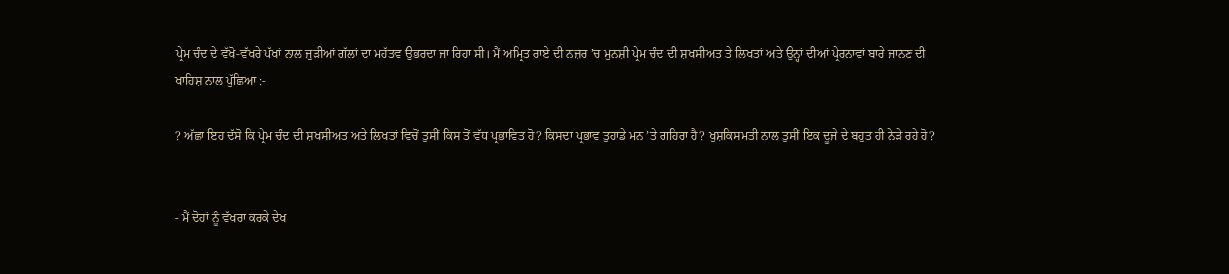ਪ੍ਰੇਮ ਚੰਦ ਦੇ ਵੱਖੋ-ਵੱਖਰੇ ਪੱਖਾਂ ਨਾਲ ਜੁੜੀਆਂ ਗੱਲਾਂ ਦਾ ਮਹੱਤਵ ਉਭਰਦਾ ਜਾ ਰਿਹਾ ਸੀ। ਮੈਂ ਅਮ੍ਰਿਤ ਰਾਏ ਦੀ ਨਜ਼ਰ ’ਚ ਮੁਨਸ਼ੀ ਪ੍ਰੇਮ ਚੰਦ ਦੀ ਸ਼ਖਸੀਅਤ ਤੇ ਲਿਖਤਾਂ ਅਤੇ ਉਨ੍ਹਾਂ ਦੀਆਂ ਪ੍ਰੇਰਨਾਵਾਂ ਬਾਰੇ ਜਾਨਣ ਦੀ ਖਾਹਿਸ਼ ਨਾਲ ਪੁੱਛਿਆ :-

? ਅੱਛਾ ਇਹ ਦੱਸੋ ਕਿ ਪ੍ਰੇਮ ਚੰਦ ਦੀ ਸ਼ਖਸੀਅਤ ਅਤੇ ਲਿਖਤਾਂ ਵਿਚੋਂ ਤੁਸੀਂ ਕਿਸ ਤੋਂ ਵੱਧ ਪ੍ਰਭਾਵਿਤ ਹੋ? ਕਿਸਦਾ ਪ੍ਰਭਾਵ ਤੁਹਾਡੇ ਮਨ ’ਤੇ ਗਹਿਰਾ ਹੈ? ਖੁਸ਼ਕਿਸਮਤੀ ਨਾਲ ਤੁਸੀਂ ਇਕ ਦੂਜੇ ਦੇ ਬਹੁਤ ਹੀ ਨੇੜੇ ਰਹੇ ਹੋ?


- ਮੈਂ ਦੋਹਾਂ ਨੂੰ ਵੱਖਰਾ ਕਰਕੇ ਦੇਖ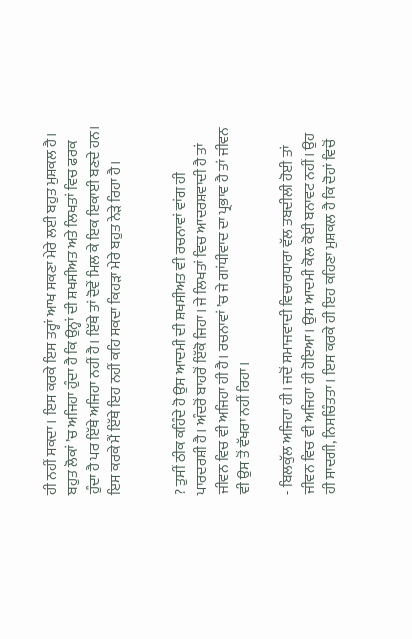ਹੀ ਨਹੀਂ ਸਕਦਾ। ਇਸ ਕਰਕੇ ਇਸ ਤਰ੍ਹਾਂ ਆਖ ਸਕਣਾ ਮੇਰੇ ਲਈ ਬਹੁਤ ਮੁਸ਼ਕਲ ਹੈ। ਬਹੁਤ ਲੋਕਾਂ ’ਚ ਅਜਿਹਾ ਹੁੰਦਾ ਹੈ ਕਿ ਉਨ੍ਹਾਂ ਦੀ ਸ਼ਖਸੀਅਤ ਅਤੇ ਲਿਖਤਾਂ ਵਿਚ ਫਰਕ ਹੁੰਦਾ ਹੈ ਪਰ ਇੱਥੇ ਅਜਿਹਾ ਨਹੀਂ ਹੈ। ਇੱਥੇ ਤਾਂ ਦੋਵੇਂ ਮਿਲ ਕੇ ਇਕ ਇਕਾਈ ਬਣਦੇ ਹਨ। ਇਸ ਕਰਕੇ ਮੈਂ ਇੱਥੇ ਇਹ ਨਹੀਂ ਕਹਿ ਸਕਦਾ ਕਿਹੜਾ ਮੇਰੇ ਬਹੁਤ ਨੇੜੇ ਰਿਹਾ ਹੈ।


? ਤੁਸੀਂ ਠੀਕ ਕਹਿੰਦੇ ਹੋ ਉਸ ਆਦਮੀ ਦੀ ਸ਼ਖਸੀਅਤ ਵੀ ਰਚਨਾਵਾਂ ਵਾਂਗ ਹੀ ਪਾਰਦਰਸ਼ੀ ਹੈ। ਅੰਦਰੋਂ ਬਾਹਰੋਂ ਇੱਕੋ ਜਿਹਾ। ਜੇ ਲਿਖਤਾਂ ਵਿਚ ਆਦਰਸ਼ਵਾਦੀ ਹੈ ਤਾਂ ਜੀਵਨ ਵਿਚ ਵੀ ਅਜਿਹਾ ਹੀ ਹੈ। ਰਚਨਾਵਾਂ ’ਚ ਜੇ ਗਾਂਧੀਵਾਦ ਦਾ ਪ੍ਰਭਾਵ ਹੈ ਤਾਂ ਜੀਵਨ ਵੀ ਉਸ ਤੋਂ ਵੱਖਰਾ ਨਹੀਂ ਰਿਹਾ।

- ਬਿਲਕੁੱਲ ਅਜਿਹਾ ਹੀ। ਜਦੋਂ ਸਮਾਜਵਾਦੀ ਵਿਚਾਰਧਾਰਾ ਵੱਲ ਤਬਦੀਲੀ ਹੋਈ ਤਾਂ ਜੀਵਨ ਵਿਚ ਵੀ ਅਜਿਹਾ ਹੀ ਹੋਇਆ। ਉਸ ਆਦਮੀ ਕੋਲ ਕੋਈ ਬਨਾਵਟ ਨਹੀਂ। ਉਹ ਹੀ ਸਾਦਗੀ, ਨਿਸਚਿੰਤਤਾ। ਇਸ ਕਰਕੇ ਹੀ ਇਹ ਕਹਿਣਾ ਮੁਸ਼ਕਲ ਹੈ ਕਿ ਦੋਹਾਂ ਵਿਚੋਂ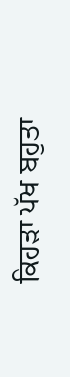ਕਿਹੜਾ ਪੱਖ ਬਹੁਤਾ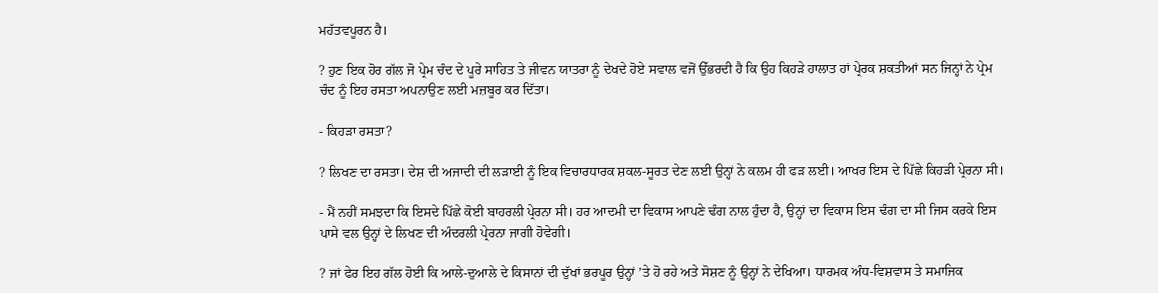ਮਹੱਤਵਪੂਰਨ ਹੈ।

? ਹੁਣ ਇਕ ਹੋਰ ਗੱਲ ਜੋ ਪ੍ਰੇਮ ਚੰਦ ਦੇ ਪੂਰੇ ਸਾਹਿਤ ਤੇ ਜੀਵਨ ਯਾਤਰਾ ਨੂੰ ਦੇਖਦੇ ਹੋਏ ਸਵਾਲ ਵਜੋਂ ਉੱਭਰਦੀ ਹੈ ਕਿ ਉਹ ਕਿਹੜੇ ਹਾਲਾਤ ਹਾਂ ਪ੍ਰੇਰਕ ਸ਼ਕਤੀਆਂ ਸਨ ਜਿਨ੍ਹਾਂ ਨੇ ਪ੍ਰੇਮ ਚੰਦ ਨੂੰ ਇਹ ਰਸਤਾ ਅਪਨਾਉਣ ਲਈ ਮਜ਼ਬੂਰ ਕਰ ਦਿੱਤਾ।

- ਕਿਹੜਾ ਰਸਤਾ?

? ਲਿਖਣ ਦਾ ਰਸਤਾ। ਦੇਸ਼ ਦੀ ਅਜਾਦੀ ਦੀ ਲੜਾਈ ਨੂੰ ਇਕ ਵਿਚਾਰਧਾਰਕ ਸ਼ਕਲ-ਸੂਰਤ ਦੇਣ ਲਈ ਉਨ੍ਹਾਂ ਨੇ ਕਲਮ ਹੀ ਫੜ ਲਈ। ਆਖਰ ਇਸ ਦੇ ਪਿੱਛੇ ਕਿਹੜੀ ਪ੍ਰੇਰਨਾ ਸੀ।

- ਮੈਂ ਨਹੀਂ ਸਮਝਦਾ ਕਿ ਇਸਦੇ ਪਿੱਛੇ ਕੋਈ ਬਾਹਰਲੀ ਪ੍ਰੇਰਨਾ ਸੀ। ਹਰ ਆਦਮੀ ਦਾ ਵਿਕਾਸ ਆਪਣੇ ਢੰਗ ਨਾਲ ਹੁੰਦਾ ਹੈ, ਉਨ੍ਹਾਂ ਦਾ ਵਿਕਾਸ ਇਸ ਢੰਗ ਦਾ ਸੀ ਜਿਸ ਕਰਕੇ ਇਸ ਪਾਸੇ ਵਲ ਉਨ੍ਹਾਂ ਦੇ ਲਿਖਣ ਦੀ ਅੰਦਰਲੀ ਪ੍ਰੇਰਨਾ ਜਾਗੀ ਹੋਵੇਗੀ।

? ਜਾਂ ਫੇਰ ਇਹ ਗੱਲ ਹੋਈ ਕਿ ਆਲੇ-ਦੁਆਲੇ ਦੇ ਕਿਸਾਨਾਂ ਦੀ ਦੁੱਖਾਂ ਭਰਪੂਰ ਉਨ੍ਹਾਂ ’ਤੇ ਹੋ ਰਹੇ ਅਤੇ ਸੋਸ਼ਣ ਨੂੰ ਉਨ੍ਹਾਂ ਨੇ ਦੇਖਿਆ। ਧਾਰਮਕ ਅੰਧ-ਵਿਸ਼ਵਾਸ ਤੇ ਸਮਾਜਿਕ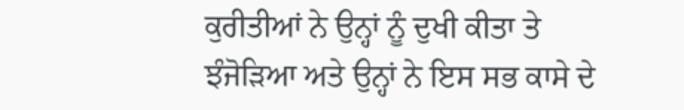ਕੁਰੀਤੀਆਂ ਨੇ ਉਨ੍ਹਾਂ ਨੂੰ ਦੁਖੀ ਕੀਤਾ ਤੇ ਝੰਜੋੜਿਆ ਅਤੇ ਉਨ੍ਹਾਂ ਨੇ ਇਸ ਸਭ ਕਾਸੇ ਦੇ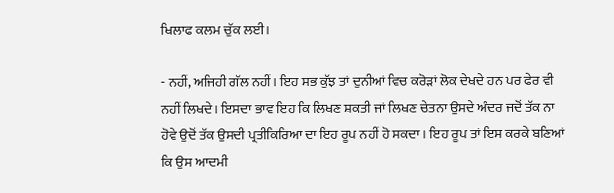ਖਿਲਾਫ ਕਲਮ ਚੁੱਕ ਲਈ।

- ਨਹੀਂ, ਅਜਿਹੀ ਗੱਲ ਨਹੀਂ। ਇਹ ਸਭ ਕੁੱਝ ਤਾਂ ਦੁਨੀਆਂ ਵਿਚ ਕਰੋੜਾਂ ਲੋਕ ਦੇਖਦੇ ਹਨ ਪਰ ਫੇਰ ਵੀ ਨਹੀਂ ਲਿਖਦੇ। ਇਸਦਾ ਭਾਵ ਇਹ ਕਿ ਲਿਖਣ ਸ਼ਕਤੀ ਜਾਂ ਲਿਖਣ ਚੇਤਨਾ ਉਸਦੇ ਅੰਦਰ ਜਦੋਂ ਤੱਕ ਨਾ ਹੋਵੇ ਉਦੋਂ ਤੱਕ ਉਸਦੀ ਪ੍ਰਤੀਕਿਰਿਆ ਦਾ ਇਹ ਰੂਪ ਨਹੀਂ ਹੋ ਸਕਦਾ। ਇਹ ਰੂਪ ਤਾਂ ਇਸ ਕਰਕੇ ਬਣਿਆਂ ਕਿ ਉਸ ਆਦਮੀ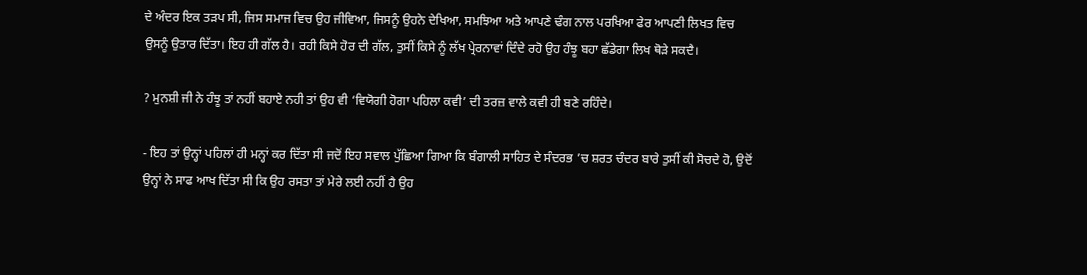ਦੇ ਅੰਦਰ ਇਕ ਤੜਪ ਸੀ, ਜਿਸ ਸਮਾਜ ਵਿਚ ਉਹ ਜੀਵਿਆ, ਜਿਸਨੂੰ ਉਹਨੇ ਦੇਖਿਆ, ਸਮਝਿਆ ਅਤੇ ਆਪਣੇ ਢੰਗ ਨਾਲ ਪਰਖਿਆ ਫੇਰ ਆਪਣੀ ਲਿਖਤ ਵਿਚ ਉਸਨੂੰ ਉਤਾਰ ਦਿੱਤਾ। ਇਹ ਹੀ ਗੱਲ ਹੈ। ਰਹੀ ਕਿਸੇ ਹੋਰ ਦੀ ਗੱਲ, ਤੁਸੀਂ ਕਿਸੇ ਨੂੰ ਲੱਖ ਪ੍ਰੇਰਨਾਵਾਂ ਦਿੰਦੇ ਰਹੋ ਉਹ ਹੰਝੂ ਬਹਾ ਛੱਡੇਗਾ ਲਿਖ ਥੋੜੇ ਸਕਦੈ।

? ਮੁਨਸ਼ੀ ਜੀ ਨੇ ਹੰਝੂ ਤਾਂ ਨਹੀਂ ਬਹਾਏ ਨਹੀ ਤਾਂ ਉਹ ਵੀ ‘ਵਿਯੋਗੀ ਹੋਗਾ ਪਹਿਲਾ ਕਵੀ’ ਦੀ ਤਰਜ਼ ਵਾਲੇ ਕਵੀ ਹੀ ਬਣੇ ਰਹਿੰਦੇ।

- ਇਹ ਤਾਂ ਉਨ੍ਹਾਂ ਪਹਿਲਾਂ ਹੀ ਮਨ੍ਹਾਂ ਕਰ ਦਿੱਤਾ ਸੀ ਜਦੋਂ ਇਹ ਸਵਾਲ ਪੁੱਛਿਆ ਗਿਆ ਕਿ ਬੰਗਾਲੀ ਸਾਹਿਤ ਦੇ ਸੰਦਰਭ ’ਚ ਸ਼ਰਤ ਚੰਦਰ ਬਾਰੇ ਤੁਸੀਂ ਕੀ ਸੋਚਦੇ ਹੋ, ਉਦੋਂ ਉਨ੍ਹਾਂ ਨੇ ਸਾਫ ਆਖ ਦਿੱਤਾ ਸੀ ਕਿ ਉਹ ਰਸਤਾ ਤਾਂ ਮੇਰੇ ਲਈ ਨਹੀਂ ਹੈ ਉਹ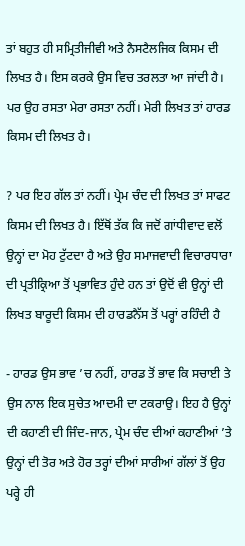ਤਾਂ ਬਹੁਤ ਹੀ ਸਮ੍ਰਿਤੀਜੀਵੀ ਅਤੇ ਨੈਸਟੈਲਜਿਕ ਕਿਸਮ ਦੀ ਲਿਖਤ ਹੈ। ਇਸ ਕਰਕੇ ਉਸ ਵਿਚ ਤਰਲਤਾ ਆ ਜਾਂਦੀ ਹੈ। ਪਰ ਉਹ ਰਸਤਾ ਮੇਰਾ ਰਸਤਾ ਨਹੀਂ। ਮੇਰੀ ਲਿਖਤ ਤਾਂ ਹਾਰਡ ਕਿਸਮ ਦੀ ਲਿਖਤ ਹੈ।

? ਪਰ ਇਹ ਗੱਲ ਤਾਂ ਨਹੀਂ। ਪ੍ਰੇਮ ਚੰਦ ਦੀ ਲਿਖਤ ਤਾਂ ਸਾਫਟ ਕਿਸਮ ਦੀ ਲਿਖਤ ਹੈ। ਇੱਥੋਂ ਤੱਕ ਕਿ ਜਦੋਂ ਗਾਂਧੀਵਾਦ ਵਲੋਂ ਉਨ੍ਹਾਂ ਦਾ ਮੋਹ ਟੁੱਟਦਾ ਹੈ ਅਤੇ ਉਹ ਸਮਾਜਵਾਦੀ ਵਿਚਾਰਧਾਰਾ ਦੀ ਪ੍ਰਤੀਕ੍ਰਿਆ ਤੋਂ ਪ੍ਰਭਾਵਿਤ ਹੁੰਦੇ ਹਨ ਤਾਂ ਉਦੋਂ ਵੀ ਉਨ੍ਹਾਂ ਦੀ ਲਿਖਤ ਬਾਰੂਦੀ ਕਿਸਮ ਦੀ ਹਾਰਡਨੈੱਸ ਤੋਂ ਪਰ੍ਹਾਂ ਰਹਿੰਦੀ ਹੈ

- ਹਾਰਡ ਉਸ ਭਾਵ ’ਚ ਨਹੀਂ, ਹਾਰਡ ਤੋਂ ਭਾਵ ਕਿ ਸਚਾਈ ਤੇ ਉਸ ਨਾਲ ਇਕ ਸੁਚੇਤ ਆਦਮੀ ਦਾ ਟਕਰਾਉ। ਇਹ ਹੈ ਉਨ੍ਹਾਂ ਦੀ ਕਹਾਣੀ ਦੀ ਜਿੰਦ-ਜਾਨ, ਪ੍ਰੇਮ ਚੰਦ ਦੀਆਂ ਕਹਾਣੀਆਂ ’ਤੇ ਉਨ੍ਹਾਂ ਦੀ ਤੋਰ ਅਤੇ ਹੋਰ ਤਰ੍ਹਾਂ ਦੀਆਂ ਸਾਰੀਆਂ ਗੱਲਾਂ ਤੋਂ ਉਹ ਪਰ੍ਹੇ ਹੀ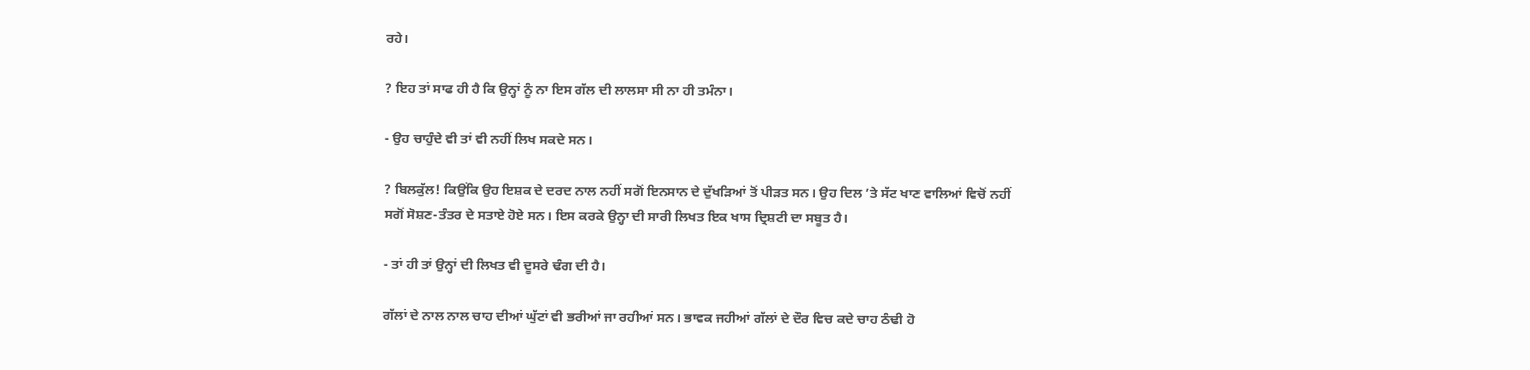ਰਹੇ।

? ਇਹ ਤਾਂ ਸਾਫ ਹੀ ਹੈ ਕਿ ਉਨ੍ਹਾਂ ਨੂੰ ਨਾ ਇਸ ਗੱਲ ਦੀ ਲਾਲਸਾ ਸੀ ਨਾ ਹੀ ਤਮੰਨਾ।

- ਉਹ ਚਾਹੁੰਦੇ ਵੀ ਤਾਂ ਵੀ ਨਹੀਂ ਲਿਖ ਸਕਦੇ ਸਨ।

? ਬਿਲਕੁੱਲ! ਕਿਉਂਕਿ ਉਹ ਇਸ਼ਕ ਦੇ ਦਰਦ ਨਾਲ ਨਹੀਂ ਸਗੋਂ ਇਨਸਾਨ ਦੇ ਦੁੱਖੜਿਆਂ ਤੋਂ ਪੀੜਤ ਸਨ। ਉਹ ਦਿਲ ’ਤੇ ਸੱਟ ਖਾਣ ਵਾਲਿਆਂ ਵਿਚੋਂ ਨਹੀਂ ਸਗੋਂ ਸੋਸ਼ਣ-ਤੰਤਰ ਦੇ ਸਤਾਏ ਹੋਏ ਸਨ। ਇਸ ਕਰਕੇ ਉਨ੍ਹਾ ਦੀ ਸਾਰੀ ਲਿਖਤ ਇਕ ਖਾਸ ਦ੍ਰਿਸ਼ਟੀ ਦਾ ਸਬੂਤ ਹੈ।

- ਤਾਂ ਹੀ ਤਾਂ ਉਨ੍ਹਾਂ ਦੀ ਲਿਖਤ ਵੀ ਦੂਸਰੇ ਢੰਗ ਦੀ ਹੈ।

ਗੱਲਾਂ ਦੇ ਨਾਲ ਨਾਲ ਚਾਹ ਦੀਆਂ ਘੁੱਟਾਂ ਵੀ ਭਰੀਆਂ ਜਾ ਰਹੀਆਂ ਸਨ। ਭਾਵਕ ਜਹੀਆਂ ਗੱਲਾਂ ਦੇ ਦੌਰ ਵਿਚ ਕਦੇ ਚਾਹ ਠੰਢੀ ਹੋ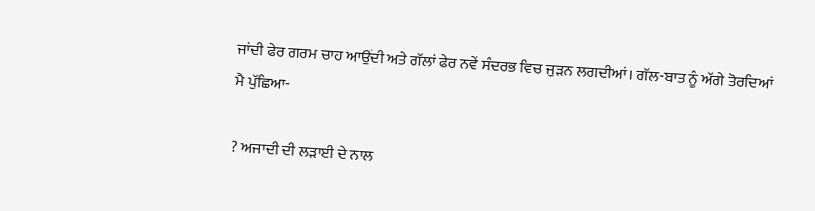ਜਾਂਦੀ ਫੇਰ ਗਰਮ ਚਾਹ ਆਉਂਦੀ ਅਤੇ ਗੱਲਾਂ ਫੇਰ ਨਵੇਂ ਸੰਦਰਭ ਵਿਚ ਜੁੜਨ ਲਗਦੀਆਂ। ਗੱਲ-ਬਾਤ ਨੂੰ ਅੱਗੇ ਤੋਰਦਿਆਂ ਮੈ ਪੁੱਛਿਆ-

? ਅਜਾਦੀ ਦੀ ਲੜਾਈ ਦੇ ਨਾਲ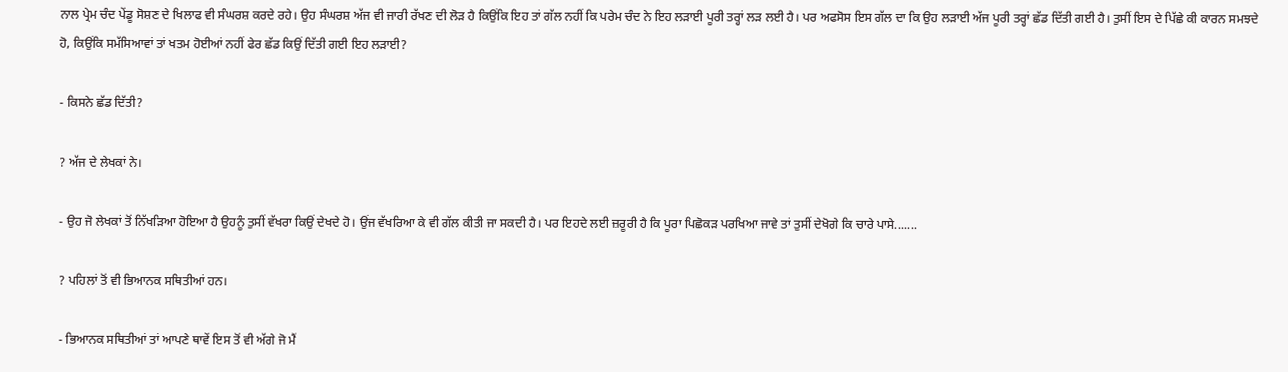ਨਾਲ ਪ੍ਰੇਮ ਚੰਦ ਪੇਂਡੂ ਸੋਸ਼ਣ ਦੇ ਖਿਲਾਫ ਵੀ ਸੰਘਰਸ਼ ਕਰਦੇ ਰਹੇ। ਉਹ ਸੰਘਰਸ਼ ਅੱਜ ਵੀ ਜਾਰੀ ਰੱਖਣ ਦੀ ਲੋੜ ਹੈ ਕਿਉਂਕਿ ਇਹ ਤਾਂ ਗੱਲ ਨਹੀਂ ਕਿ ਪਰੇਮ ਚੰਦ ਨੇ ਇਹ ਲੜਾਈ ਪੂਰੀ ਤਰ੍ਹਾਂ ਲੜ ਲਈ ਹੈ। ਪਰ ਅਫਸੋਸ ਇਸ ਗੱਲ ਦਾ ਕਿ ਉਹ ਲੜਾਈ ਅੱਜ ਪੂਰੀ ਤਰ੍ਹਾਂ ਛੱਡ ਦਿੱਤੀ ਗਈ ਹੈ। ਤੁਸੀਂ ਇਸ ਦੇ ਪਿੱਛੇ ਕੀ ਕਾਰਨ ਸਮਝਦੇ ਹੋ, ਕਿਉਂਕਿ ਸਮੱਸਿਆਵਾਂ ਤਾਂ ਖਤਮ ਹੋਈਆਂ ਨਹੀਂ ਫੇਰ ਛੱਡ ਕਿਉਂ ਦਿੱਤੀ ਗਈ ਇਹ ਲੜਾਈ?

- ਕਿਸਨੇ ਛੱਡ ਦਿੱਤੀ?

? ਅੱਜ ਦੇ ਲੇਖਕਾਂ ਨੇ।

- ਉਹ ਜੋ ਲੇਖਕਾਂ ਤੋਂ ਨਿੱਖੜਿਆ ਹੋਇਆ ਹੈ ਉਹਨੂੰ ਤੁਸੀਂ ਵੱਖਰਾ ਕਿਉਂ ਦੇਖਦੇ ਹੋ। ਉਂਜ ਵੱਖਰਿਆ ਕੇ ਵੀ ਗੱਲ ਕੀਤੀ ਜਾ ਸਕਦੀ ਹੈ। ਪਰ ਇਹਦੇ ਲਈ ਜ਼ਰੂਰੀ ਹੈ ਕਿ ਪੂਰਾ ਪਿਛੋਕੜ ਪਰਖਿਆ ਜਾਵੇ ਤਾਂ ਤੁਸੀਂ ਦੇਖੋਗੇ ਕਿ ਚਾਰੇ ਪਾਸੇ.......

? ਪਹਿਲਾਂ ਤੋਂ ਵੀ ਭਿਆਨਕ ਸਥਿਤੀਆਂ ਹਨ।

- ਭਿਆਨਕ ਸਥਿਤੀਆਂ ਤਾਂ ਆਪਣੇ ਥਾਵੇਂ ਇਸ ਤੋਂ ਵੀ ਅੱਗੇ ਜੋ ਮੈਂ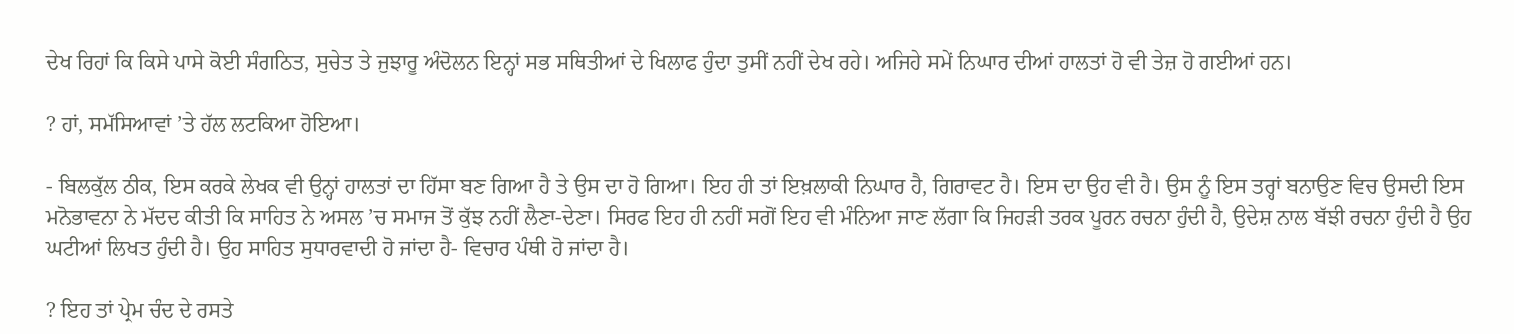ਦੇਖ ਰਿਹਾਂ ਕਿ ਕਿਸੇ ਪਾਸੇ ਕੋਈ ਸੰਗਠਿਤ, ਸੁਚੇਤ ਤੇ ਜੁਝਾਰੂ ਅੰਦੋਲਨ ਇਨ੍ਹਾਂ ਸਭ ਸਥਿਤੀਆਂ ਦੇ ਖਿਲਾਫ ਹੁੰਦਾ ਤੁਸੀਂ ਨਹੀਂ ਦੇਖ ਰਹੇ। ਅਜਿਹੇ ਸਮੇਂ ਨਿਘਾਰ ਦੀਆਂ ਹਾਲਤਾਂ ਹੋ ਵੀ ਤੇਜ਼ ਹੋ ਗਈਆਂ ਹਨ।

? ਹਾਂ, ਸਮੱਸਿਆਵਾਂ ’ਤੇ ਹੱਲ ਲਟਕਿਆ ਹੋਇਆ।

- ਬਿਲਕੁੱਲ ਠੀਕ, ਇਸ ਕਰਕੇ ਲੇਖਕ ਵੀ ਉਨ੍ਹਾਂ ਹਾਲਤਾਂ ਦਾ ਹਿੱਸਾ ਬਣ ਗਿਆ ਹੈ ਤੇ ਉਸ ਦਾ ਹੋ ਗਿਆ। ਇਹ ਹੀ ਤਾਂ ਇਖ਼ਲਾਕੀ ਨਿਘਾਰ ਹੈ, ਗਿਰਾਵਟ ਹੈ। ਇਸ ਦਾ ਉਹ ਵੀ ਹੈ। ਉਸ ਨੂੰ ਇਸ ਤਰ੍ਹਾਂ ਬਨਾਉਣ ਵਿਚ ਉਸਦੀ ਇਸ ਮਨੋਭਾਵਨਾ ਨੇ ਮੱਦਦ ਕੀਤੀ ਕਿ ਸਾਹਿਤ ਨੇ ਅਸਲ ’ਚ ਸਮਾਜ ਤੋਂ ਕੁੱਝ ਨਹੀਂ ਲੈਣਾ-ਦੇਣਾ। ਸਿਰਫ ਇਹ ਹੀ ਨਹੀਂ ਸਗੋਂ ਇਹ ਵੀ ਮੰਨਿਆ ਜਾਣ ਲੱਗਾ ਕਿ ਜਿਹੜੀ ਤਰਕ ਪੂਰਨ ਰਚਨਾ ਹੁੰਦੀ ਹੈ, ਉਦੇਸ਼ ਨਾਲ ਬੱਝੀ ਰਚਨਾ ਹੁੰਦੀ ਹੈ ਉਹ ਘਟੀਆਂ ਲਿਖਤ ਹੁੰਦੀ ਹੈ। ਉਹ ਸਾਹਿਤ ਸੁਧਾਰਵਾਦੀ ਹੋ ਜਾਂਦਾ ਹੈ- ਵਿਚਾਰ ਪੰਥੀ ਹੋ ਜਾਂਦਾ ਹੈ।

? ਇਹ ਤਾਂ ਪ੍ਰੇਮ ਚੰਦ ਦੇ ਰਸਤੇ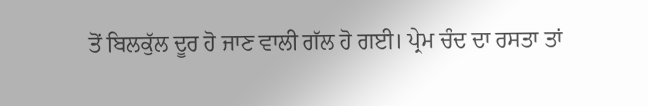ਤੋਂ ਬਿਲਕੁੱਲ ਦੂਰ ਹੋ ਜਾਣ ਵਾਲੀ ਗੱਲ ਹੋ ਗਈ। ਪ੍ਰੇਮ ਚੰਦ ਦਾ ਰਸਤਾ ਤਾਂ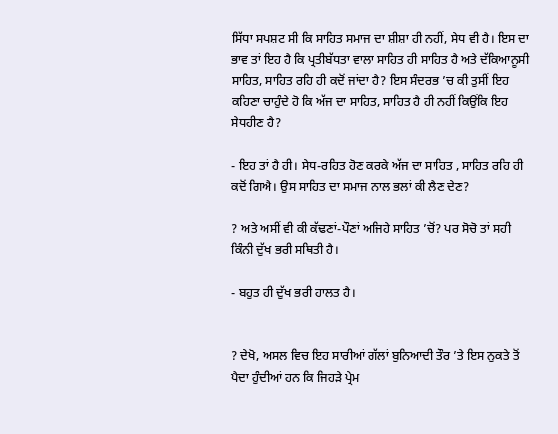ਸਿੱਧਾ ਸਪਸ਼ਟ ਸੀ ਕਿ ਸਾਹਿਤ ਸਮਾਜ ਦਾ ਸ਼ੀਸ਼ਾ ਹੀ ਨਹੀਂ, ਸੇਧ ਵੀ ਹੈ। ਇਸ ਦਾ ਭਾਵ ਤਾਂ ਇਹ ਹੈ ਕਿ ਪ੍ਰਤੀਬੱਧਤਾ ਵਾਲਾ ਸਾਹਿਤ ਹੀ ਸਾਹਿਤ ਹੈ ਅਤੇ ਦੱਕਿਆਨੂਸੀ ਸਾਹਿਤ, ਸਾਹਿਤ ਰਹਿ ਹੀ ਕਦੋਂ ਜਾਂਦਾ ਹੈ? ਇਸ ਸੰਦਰਭ ’ਚ ਕੀ ਤੁਸੀਂ ਇਹ ਕਹਿਣਾ ਚਾਹੁੰਦੇ ਹੋ ਕਿ ਅੱਜ ਦਾ ਸਾਹਿਤ, ਸਾਹਿਤ ਹੈ ਹੀ ਨਹੀਂ ਕਿਉਂਕਿ ਇਹ ਸੇਧਹੀਣ ਹੈ?

- ਇਹ ਤਾਂ ਹੈ ਹੀ। ਸੇਧ-ਰਹਿਤ ਹੋਣ ਕਰਕੇ ਅੱਜ ਦਾ ਸਾਹਿਤ , ਸਾਹਿਤ ਰਹਿ ਹੀ ਕਦੋਂ ਗਿਐ। ਉਸ ਸਾਹਿਤ ਦਾ ਸਮਾਜ ਨਾਲ ਭਲਾਂ ਕੀ ਲੈਣ ਦੇਣ?

? ਅਤੇ ਅਸੀਂ ਵੀ ਕੀ ਕੱਢਣਾਂ-ਪੌਣਾਂ ਅਜਿਹੇ ਸਾਹਿਤ ’ਚੋਂ? ਪਰ ਸੋਚੋ ਤਾਂ ਸਹੀ ਕਿੰਨੀ ਦੁੱਖ ਭਰੀ ਸਥਿਤੀ ਹੈ।

- ਬਹੁਤ ਹੀ ਦੁੱਖ ਭਰੀ ਹਾਲਤ ਹੈ।


? ਦੇਖੋ, ਅਸਲ ਵਿਚ ਇਹ ਸਾਰੀਆਂ ਗੱਲਾਂ ਬੁਨਿਆਦੀ ਤੌਰ ’ਤੇ ਇਸ ਨੁਕਤੇ ਤੋਂ ਪੈਦਾ ਹੁੰਦੀਆਂ ਹਨ ਕਿ ਜਿਹੜੇ ਪ੍ਰੇਮ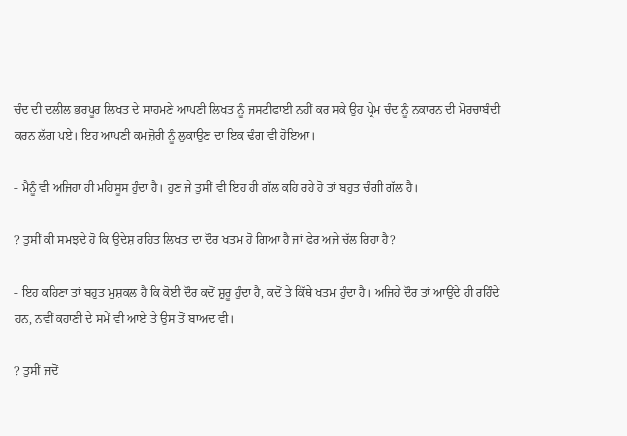ਚੰਦ ਦੀ ਦਲੀਲ ਭਰਪੂਰ ਲਿਖਤ ਦੇ ਸਾਹਮਣੇ ਆਪਣੀ ਲਿਖਤ ਨੂੰ ਜਸਟੀਫਾਈ ਨਹੀਂ ਕਰ ਸਕੇ ਉਹ ਪ੍ਰੇਮ ਚੰਦ ਨੂੰ ਨਕਾਰਨ ਦੀ ਮੋਰਚਾਬੰਦੀ ਕਰਨ ਲੱਗ ਪਏ। ਇਹ ਆਪਣੀ ਕਮਜ਼ੋਰੀ ਨੂੰ ਲੁਕਾਉਣ ਦਾ ਇਕ ਢੰਗ ਵੀ ਹੋਇਆ।

- ਮੈਨੂੰ ਵੀ ਅਜਿਹਾ ਹੀ ਮਹਿਸੂਸ ਹੁੰਦਾ ਹੈ। ਹੁਣ ਜੇ ਤੁਸੀਂ ਵੀ ਇਹ ਹੀ ਗੱਲ ਕਹਿ ਰਹੇ ਹੋ ਤਾਂ ਬਹੁਤ ਚੰਗੀ ਗੱਲ ਹੈ।

? ਤੁਸੀਂ ਕੀ ਸਮਝਦੇ ਹੋ ਕਿ ਉਦੇਸ਼ ਰਹਿਤ ਲਿਖਤ ਦਾ ਦੌਰ ਖਤਮ ਹੋ ਗਿਆ ਹੈ ਜਾਂ ਫੇਰ ਅਜੇ ਚੱਲ ਰਿਹਾ ਹੈ?

- ਇਹ ਕਹਿਣਾ ਤਾਂ ਬਹੁਤ ਮੁਸ਼ਕਲ ਹੈ ਕਿ ਕੋਈ ਦੌਰ ਕਦੋਂ ਸ਼ੁਰੂ ਹੁੰਦਾ ਹੈ, ਕਦੋਂ ਤੇ ਕਿੱਥੇ ਖਤਮ ਹੁੰਦਾ ਹੈ। ਅਜਿਹੇ ਦੌਰ ਤਾਂ ਆਉਂਦੇ ਹੀ ਰਹਿੰਦੇ ਹਨ, ਨਵੀਂ ਕਹਾਣੀ ਦੇ ਸਮੇਂ ਵੀ ਆਏ ਤੇ ਉਸ ਤੋਂ ਬਾਅਦ ਵੀ।

? ਤੁਸੀਂ ਜਦੋਂ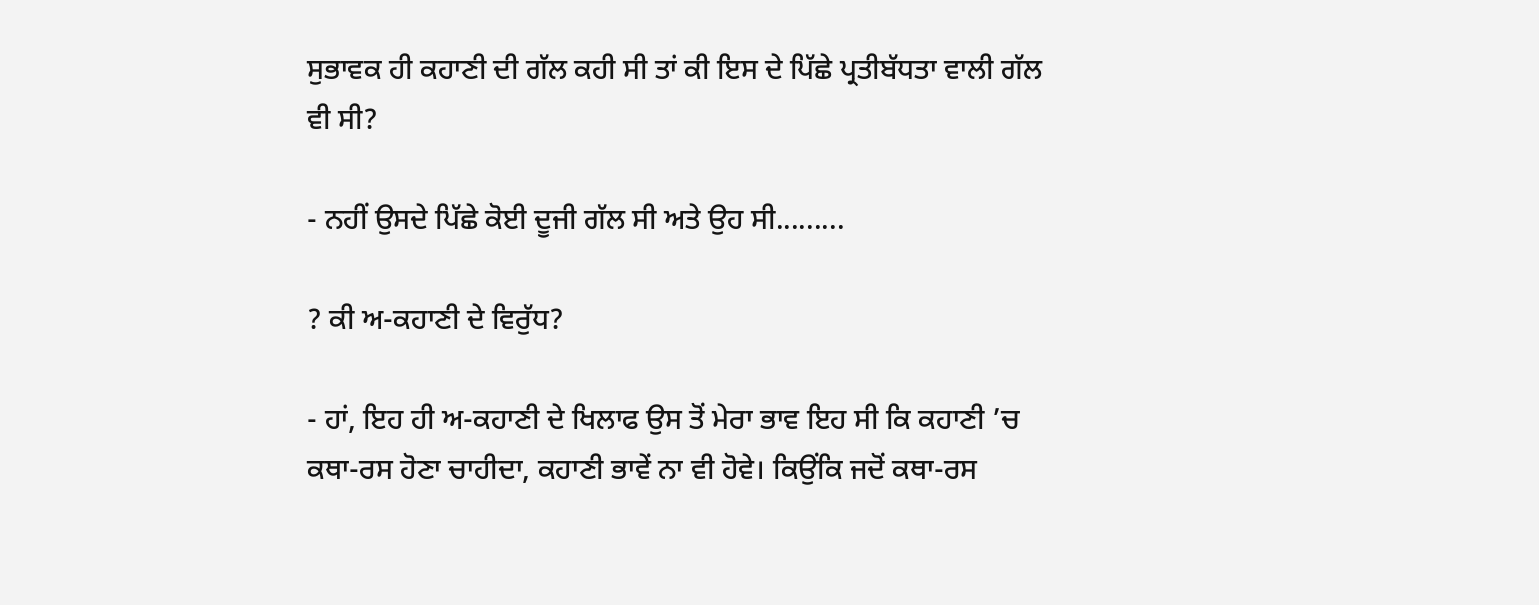ਸੁਭਾਵਕ ਹੀ ਕਹਾਣੀ ਦੀ ਗੱਲ ਕਹੀ ਸੀ ਤਾਂ ਕੀ ਇਸ ਦੇ ਪਿੱਛੇ ਪ੍ਰਤੀਬੱਧਤਾ ਵਾਲੀ ਗੱਲ ਵੀ ਸੀ?

- ਨਹੀਂ ਉਸਦੇ ਪਿੱਛੇ ਕੋਈ ਦੂਜੀ ਗੱਲ ਸੀ ਅਤੇ ਉਹ ਸੀ.........

? ਕੀ ਅ-ਕਹਾਣੀ ਦੇ ਵਿਰੁੱਧ?

- ਹਾਂ, ਇਹ ਹੀ ਅ-ਕਹਾਣੀ ਦੇ ਖਿਲਾਫ ਉਸ ਤੋਂ ਮੇਰਾ ਭਾਵ ਇਹ ਸੀ ਕਿ ਕਹਾਣੀ ’ਚ ਕਥਾ-ਰਸ ਹੋਣਾ ਚਾਹੀਦਾ, ਕਹਾਣੀ ਭਾਵੇਂ ਨਾ ਵੀ ਹੋਵੇ। ਕਿਉਂਕਿ ਜਦੋਂ ਕਥਾ-ਰਸ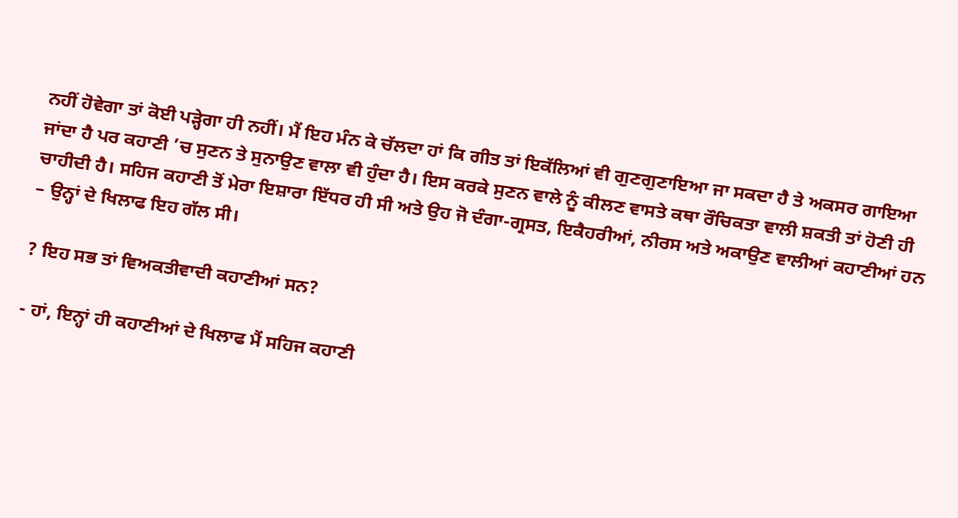ਨਹੀਂ ਹੋਵੇਗਾ ਤਾਂ ਕੋਈ ਪੜ੍ਹੇਗਾ ਹੀ ਨਹੀਂ। ਮੈਂ ਇਹ ਮੰਨ ਕੇ ਚੱਲਦਾ ਹਾਂ ਕਿ ਗੀਤ ਤਾਂ ਇਕੱਲਿਆਂ ਵੀ ਗੁਣਗੁਣਾਇਆ ਜਾ ਸਕਦਾ ਹੈ ਤੇ ਅਕਸਰ ਗਾਇਆ ਜਾਂਦਾ ਹੈ ਪਰ ਕਹਾਣੀ ’ਚ ਸੁਣਨ ਤੇ ਸੁਨਾਉਣ ਵਾਲਾ ਵੀ ਹੁੰਦਾ ਹੈ। ਇਸ ਕਰਕੇ ਸੁਣਨ ਵਾਲੇ ਨੂੰ ਕੀਲਣ ਵਾਸਤੇ ਕਥਾ ਰੌਚਿਕਤਾ ਵਾਲੀ ਸ਼ਕਤੀ ਤਾਂ ਹੋਣੀ ਹੀ ਚਾਹੀਦੀ ਹੈ। ਸਹਿਜ ਕਹਾਣੀ ਤੋਂ ਮੇਰਾ ਇਸ਼ਾਰਾ ਇੱਧਰ ਹੀ ਸੀ ਅਤੇ ਉਹ ਜੋ ਦੰਗਾ-ਗ੍ਰਸਤ, ਇਕੈਹਰੀਆਂ, ਨੀਰਸ ਅਤੇ ਅਕਾਉਣ ਵਾਲੀਆਂ ਕਹਾਣੀਆਂ ਹਨ – ਉਨ੍ਹਾਂ ਦੇ ਖਿਲਾਫ ਇਹ ਗੱਲ ਸੀ।

? ਇਹ ਸਭ ਤਾਂ ਵਿਅਕਤੀਵਾਦੀ ਕਹਾਣੀਆਂ ਸਨ?

- ਹਾਂ, ਇਨ੍ਹਾਂ ਹੀ ਕਹਾਣੀਆਂ ਦੇ ਖਿਲਾਫ ਮੈਂ ਸਹਿਜ ਕਹਾਣੀ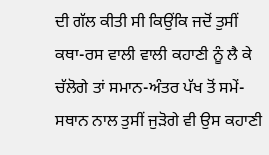ਦੀ ਗੱਲ ਕੀਤੀ ਸੀ ਕਿਉਂਕਿ ਜਦੋਂ ਤੁਸੀਂ ਕਥਾ-ਰਸ ਵਾਲੀ ਵਾਲੀ ਕਹਾਣੀ ਨੂੰ ਲੈ ਕੇ ਚੱਲੋਗੇ ਤਾਂ ਸਮਾਨ-ਅੰਤਰ ਪੱਖ ਤੋਂ ਸਮੇਂ-ਸਥਾਨ ਨਾਲ ਤੁਸੀਂ ਜੁੜੋਗੇ ਵੀ ਉਸ ਕਹਾਣੀ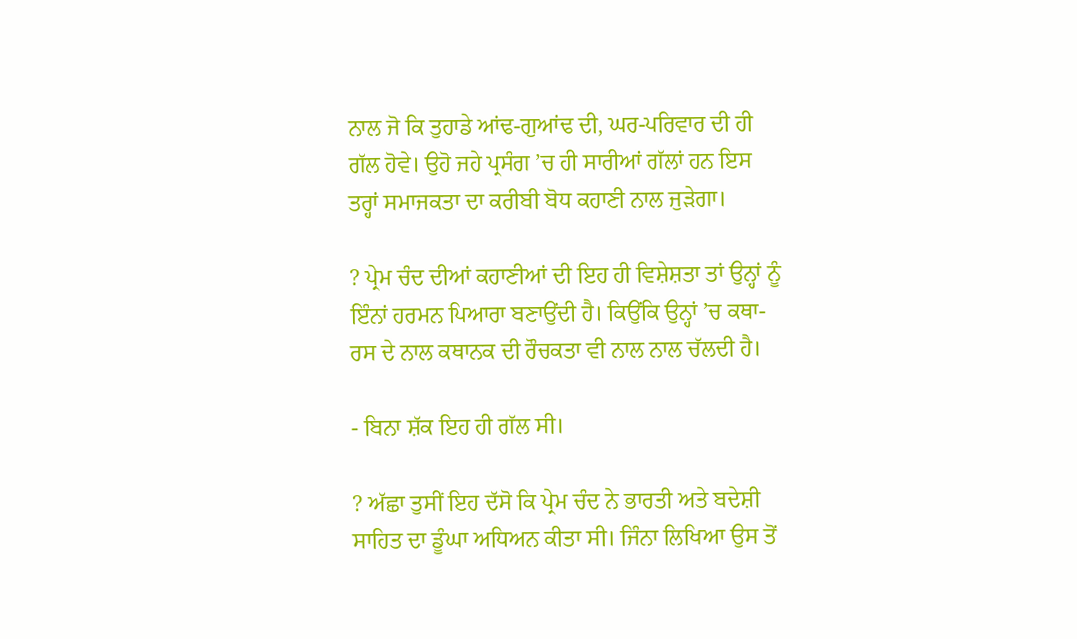ਨਾਲ ਜੋ ਕਿ ਤੁਹਾਡੇ ਆਂਢ-ਗੁਆਂਢ ਦੀ, ਘਰ-ਪਰਿਵਾਰ ਦੀ ਹੀ ਗੱਲ ਹੋਵੇ। ਉਹੋ ਜਹੇ ਪ੍ਰਸੰਗ ’ਚ ਹੀ ਸਾਰੀਆਂ ਗੱਲਾਂ ਹਨ ਇਸ ਤਰ੍ਹਾਂ ਸਮਾਜਕਤਾ ਦਾ ਕਰੀਬੀ ਬੋਧ ਕਹਾਣੀ ਨਾਲ ਜੁੜੇਗਾ।

? ਪ੍ਰੇਮ ਚੰਦ ਦੀਆਂ ਕਹਾਣੀਆਂ ਦੀ ਇਹ ਹੀ ਵਿਸ਼ੇਸ਼ਤਾ ਤਾਂ ਉਨ੍ਹਾਂ ਨੂੰ ਇੰਨਾਂ ਹਰਮਨ ਪਿਆਰਾ ਬਣਾਉਂਦੀ ਹੈ। ਕਿਉਂਕਿ ਉਨ੍ਹਾਂ ’ਚ ਕਥਾ-ਰਸ ਦੇ ਨਾਲ ਕਥਾਨਕ ਦੀ ਰੌਚਕਤਾ ਵੀ ਨਾਲ ਨਾਲ ਚੱਲਦੀ ਹੈ।

- ਬਿਨਾ ਸ਼ੱਕ ਇਹ ਹੀ ਗੱਲ ਸੀ।

? ਅੱਛਾ ਤੁਸੀਂ ਇਹ ਦੱਸੋ ਕਿ ਪ੍ਰੇਮ ਚੰਦ ਨੇ ਭਾਰਤੀ ਅਤੇ ਬਦੇਸ਼ੀ ਸਾਹਿਤ ਦਾ ਡੂੰਘਾ ਅਧਿਅਨ ਕੀਤਾ ਸੀ। ਜਿੰਨਾ ਲਿਖਿਆ ਉਸ ਤੋਂ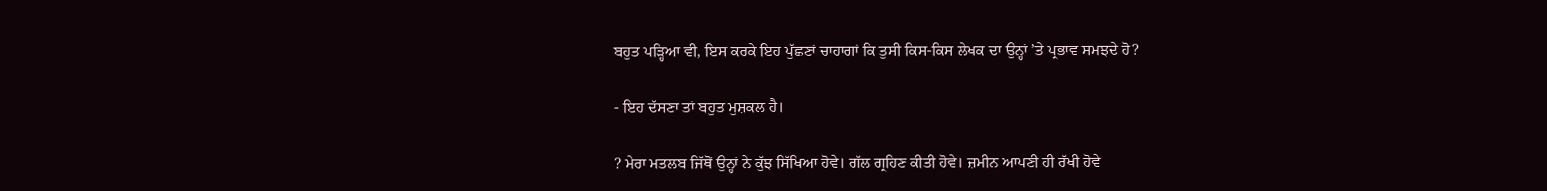ਬਹੁਤ ਪੜ੍ਹਿਆ ਵੀ, ਇਸ ਕਰਕੇ ਇਹ ਪੁੱਛਣਾਂ ਚਾਹਾਗਾਂ ਕਿ ਤੁਸੀ ਕਿਸ-ਕਿਸ ਲੇਖਕ ਦਾ ਉਨ੍ਹਾਂ ’ਤੇ ਪ੍ਰਭਾਵ ਸਮਝਦੇ ਹੋ?

- ਇਹ ਦੱਸਣਾ ਤਾਂ ਬਹੁਤ ਮੁਸ਼ਕਲ ਹੈ।

? ਮੇਰਾ ਮਤਲਬ ਜਿੱਥੋਂ ਉਨ੍ਹਾਂ ਨੇ ਕੁੱਝ ਸਿੱਖਿਆ ਹੋਵੇ। ਗੱਲ ਗ੍ਰਹਿਣ ਕੀਤੀ ਹੋਵੇ। ਜ਼ਮੀਨ ਆਪਣੀ ਹੀ ਰੱਖੀ ਹੋਵੇ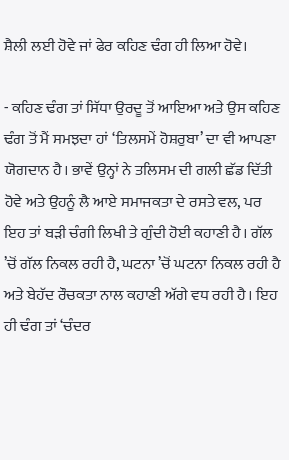ਸ਼ੈਲੀ ਲਈ ਹੋਵੇ ਜਾਂ ਫੇਰ ਕਹਿਣ ਢੰਗ ਹੀ ਲਿਆ ਹੋਵੇ।

- ਕਹਿਣ ਢੰਗ ਤਾਂ ਸਿੱਧਾ ਉਰਦੂ ਤੋਂ ਆਇਆ ਅਤੇ ਉਸ ਕਹਿਣ ਢੰਗ ਤੋਂ ਮੈਂ ਸਮਝਦਾ ਹਾਂ ‘ਤਿਲਸਮੇਂ ਹੋਸ਼ਰੁਬਾ’ ਦਾ ਵੀ ਆਪਣਾ ਯੋਗਦਾਨ ਹੈ। ਭਾਵੇਂ ਉਨ੍ਹਾਂ ਨੇ ਤਲਿਸਮ ਦੀ ਗਲੀ ਛੱਡ ਦਿੱਤੀ ਹੋਵੇ ਅਤੇ ਉਹਨੂੰ ਲੈ ਆਏ ਸਮਾਜਕਤਾ ਦੇ ਰਸਤੇ ਵਲ, ਪਰ ਇਹ ਤਾਂ ਬੜੀ ਚੰਗੀ ਲਿਖੀ ਤੇ ਗੁੰਦੀ ਹੋਈ ਕਹਾਣੀ ਹੈ। ਗੱਲ ’ਚੋਂ ਗੱਲ ਨਿਕਲ ਰਹੀ ਹੈ, ਘਟਨਾ ’ਚੋਂ ਘਟਨਾ ਨਿਕਲ ਰਹੀ ਹੈ ਅਤੇ ਬੇਹੱਦ ਰੌਚਕਤਾ ਨਾਲ ਕਹਾਣੀ ਅੱਗੇ ਵਧ ਰਹੀ ਹੈ। ਇਹ ਹੀ ਢੰਗ ਤਾਂ ‘ਚੰਦਰ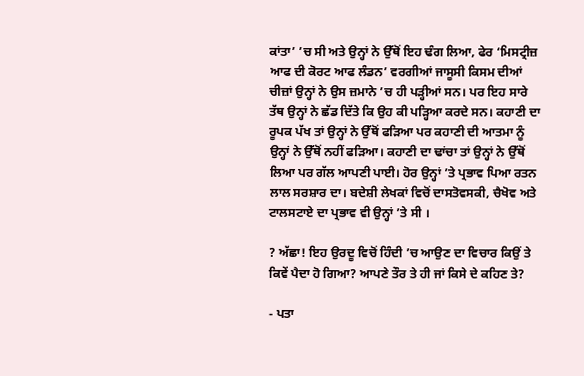ਕਾਂਤਾ’ ’ਚ ਸੀ ਅਤੇ ਉਨ੍ਹਾਂ ਨੇ ਉੱਥੋਂ ਇਹ ਢੰਗ ਲਿਆ, ਫੇਰ ‘ਮਿਸਟ੍ਰੀਜ਼ ਆਫ ਦੀ ਕੋਰਟ ਆਫ ਲੰਡਨ’ ਵਰਗੀਆਂ ਜਾਸੂਸੀ ਕਿਸਮ ਦੀਆਂ ਚੀਜ਼ਾਂ ਉਨ੍ਹਾਂ ਨੇ ਉਸ ਜ਼ਮਾਨੇ ’ਚ ਹੀ ਪੜ੍ਹੀਆਂ ਸਨ। ਪਰ ਇਹ ਸਾਰੇ ਤੱਥ ਉਨ੍ਹਾਂ ਨੇ ਛੱਡ ਦਿੱਤੇ ਕਿ ਉਹ ਕੀ ਪੜ੍ਹਿਆ ਕਰਦੇ ਸਨ। ਕਹਾਣੀ ਦਾ ਰੂਪਕ ਪੱਖ ਤਾਂ ਉਨ੍ਹਾਂ ਨੇ ਉੱਥੋਂ ਫੜਿਆ ਪਰ ਕਹਾਣੀ ਦੀ ਆਤਮਾ ਨੂੰ ਉਨ੍ਹਾਂ ਨੇ ਉੱਥੋਂ ਨਹੀਂ ਫੜਿਆ। ਕਹਾਣੀ ਦਾ ਢਾਂਚਾ ਤਾਂ ਉਨ੍ਹਾਂ ਨੇ ਉੱਥੋਂ ਲਿਆ ਪਰ ਗੱਲ ਆਪਣੀ ਪਾਈ। ਹੋਰ ਉਨ੍ਹਾਂ ’ਤੇ ਪ੍ਰਭਾਵ ਪਿਆ ਰਤਨ ਲਾਲ ਸਰਸ਼ਾਰ ਦਾ। ਬਦੇਸ਼ੀ ਲੇਖਕਾਂ ਵਿਚੋਂ ਦਾਸਤੋਵਸਕੀ, ਚੈਖੋਵ ਅਤੇ ਟਾਲਸਟਾਏ ਦਾ ਪ੍ਰਭਾਵ ਵੀ ਉਨ੍ਹਾਂ ’ਤੇ ਸੀ ।

? ਅੱਛਾ! ਇਹ ਉਰਦੂ ਵਿਚੋਂ ਹਿੰਦੀ ’ਚ ਆਉਣ ਦਾ ਵਿਚਾਰ ਕਿਉਂ ਤੇ ਕਿਵੇਂ ਪੈਦਾ ਹੋ ਗਿਆ? ਆਪਣੇ ਤੌਰ ਤੇ ਹੀ ਜਾਂ ਕਿਸੇ ਦੇ ਕਹਿਣ ਤੇ?

- ਪਤਾ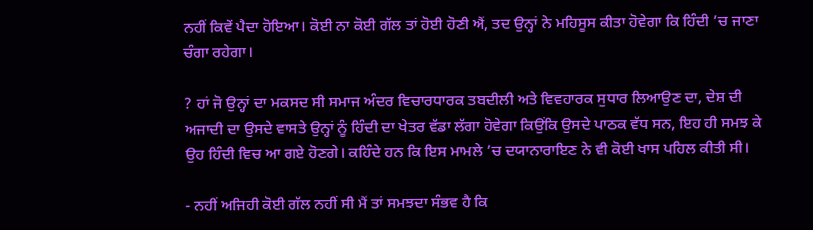ਨਹੀਂ ਕਿਵੇਂ ਪੈਦਾ ਹੋਇਆ। ਕੋਈ ਨਾ ਕੋਈ ਗੱਲ ਤਾਂ ਹੋਈ ਹੋਣੀ ਐਂ, ਤਦ ਉਨ੍ਹਾਂ ਨੇ ਮਹਿਸੂਸ ਕੀਤਾ ਹੋਵੇਗਾ ਕਿ ਹਿੰਦੀ ’ਚ ਜਾਣਾ ਚੰਗਾ ਰਹੇਗਾ।

? ਹਾਂ ਜੋ ਉਨ੍ਹਾਂ ਦਾ ਮਕਸਦ ਸੀ ਸਮਾਜ ਅੰਦਰ ਵਿਚਾਰਧਾਰਕ ਤਬਦੀਲੀ ਅਤੇ ਵਿਵਹਾਰਕ ਸੁਧਾਰ ਲਿਆਉਣ ਦਾ, ਦੇਸ਼ ਦੀ ਅਜਾਦੀ ਦਾ ਉਸਦੇ ਵਾਸਤੇ ਉਨ੍ਹਾਂ ਨੂੰ ਹਿੰਦੀ ਦਾ ਖੇਤਰ ਵੱਡਾ ਲੱਗਾ ਹੋਵੇਗਾ ਕਿਉਂਕਿ ਉਸਦੇ ਪਾਠਕ ਵੱਧ ਸਨ, ਇਹ ਹੀ ਸਮਝ ਕੇ ਉਹ ਹਿੰਦੀ ਵਿਚ ਆ ਗਏ ਹੋਣਗੇ। ਕਹਿੰਦੇ ਹਨ ਕਿ ਇਸ ਮਾਮਲੇ ’ਚ ਦਯਾਨਾਰਾਇਣ ਨੇ ਵੀ ਕੋਈ ਖਾਸ ਪਹਿਲ ਕੀਤੀ ਸੀ।

- ਨਹੀਂ ਅਜਿਹੀ ਕੋਈ ਗੱਲ ਨਹੀਂ ਸੀ ਮੈਂ ਤਾਂ ਸਮਝਦਾ ਸੰਭਵ ਹੈ ਕਿ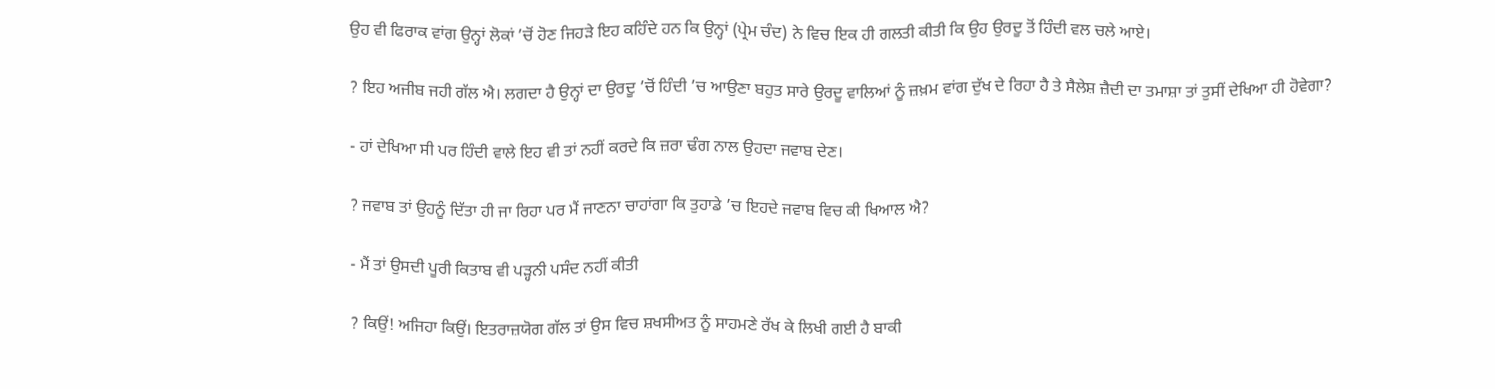ਉਹ ਵੀ ਫਿਰਾਕ ਵਾਂਗ ਉਨ੍ਹਾਂ ਲੋਕਾਂ ’ਚੋਂ ਹੋਣ ਜਿਹੜੇ ਇਹ ਕਹਿੰਦੇ ਹਨ ਕਿ ਉਨ੍ਹਾਂ (ਪ੍ਰੇਮ ਚੰਦ) ਨੇ ਵਿਚ ਇਕ ਹੀ ਗਲਤੀ ਕੀਤੀ ਕਿ ਉਹ ਉਰਦੂ ਤੋਂ ਹਿੰਦੀ ਵਲ ਚਲੇ ਆਏ।

? ਇਹ ਅਜੀਬ ਜਹੀ ਗੱਲ ਐ। ਲਗਦਾ ਹੈ ਉਨ੍ਹਾਂ ਦਾ ਉਰਦੂ ’ਚੋਂ ਹਿੰਦੀ ’ਚ ਆਉਣਾ ਬਹੁਤ ਸਾਰੇ ਉਰਦੂ ਵਾਲਿਆਂ ਨੂੰ ਜ਼ਖ਼ਮ ਵਾਂਗ ਦੁੱਖ ਦੇ ਰਿਹਾ ਹੈ ਤੇ ਸੈਲੇਸ਼ ਜ਼ੈਦੀ ਦਾ ਤਮਾਸ਼ਾ ਤਾਂ ਤੁਸੀਂ ਦੇਖਿਆ ਹੀ ਹੋਵੇਗਾ?

- ਹਾਂ ਦੇਖਿਆ ਸੀ ਪਰ ਹਿੰਦੀ ਵਾਲੇ ਇਹ ਵੀ ਤਾਂ ਨਹੀਂ ਕਰਦੇ ਕਿ ਜ਼ਰਾ ਢੰਗ ਨਾਲ ਉਹਦਾ ਜਵਾਬ ਦੇਣ।

? ਜਵਾਬ ਤਾਂ ਉਹਨੂੰ ਦਿੱਤਾ ਹੀ ਜਾ ਰਿਹਾ ਪਰ ਮੈਂ ਜਾਣਨਾ ਚਾਹਾਂਗਾ ਕਿ ਤੁਹਾਡੇ ’ਚ ਇਹਦੇ ਜਵਾਬ ਵਿਚ ਕੀ ਖਿਆਲ ਐ?

- ਮੈਂ ਤਾਂ ਉਸਦੀ ਪੂਰੀ ਕਿਤਾਬ ਵੀ ਪੜ੍ਹਨੀ ਪਸੰਦ ਨਹੀਂ ਕੀਤੀ

? ਕਿਉਂ! ਅਜਿਹਾ ਕਿਉਂ। ਇਤਰਾਜ਼ਯੋਗ ਗੱਲ ਤਾਂ ਉਸ ਵਿਚ ਸ਼ਖਸੀਅਤ ਨੂੰ ਸਾਹਮਣੇ ਰੱਖ ਕੇ ਲਿਖੀ ਗਈ ਹੈ ਬਾਕੀ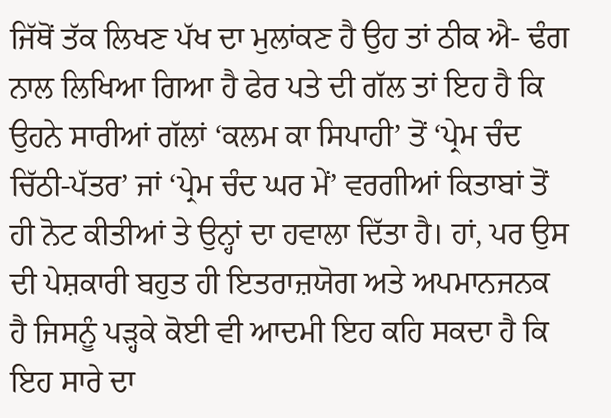ਜਿੱਥੋਂ ਤੱਕ ਲਿਖਣ ਪੱਖ ਦਾ ਮੁਲਾਂਕਣ ਹੈ ਉਹ ਤਾਂ ਠੀਕ ਐ- ਢੰਗ ਨਾਲ ਲਿਖਿਆ ਗਿਆ ਹੈ ਫੇਰ ਪਤੇ ਦੀ ਗੱਲ ਤਾਂ ਇਹ ਹੈ ਕਿ ਉਹਨੇ ਸਾਰੀਆਂ ਗੱਲਾਂ ‘ਕਲਮ ਕਾ ਸਿਪਾਹੀ’ ਤੋਂ ‘ਪ੍ਰੇਮ ਚੰਦ ਚਿੱਠੀ-ਪੱਤਰ’ ਜਾਂ ‘ਪ੍ਰੇਮ ਚੰਦ ਘਰ ਮੇਂ’ ਵਰਗੀਆਂ ਕਿਤਾਬਾਂ ਤੋਂ ਹੀ ਨੋਟ ਕੀਤੀਆਂ ਤੇ ਉਨ੍ਹਾਂ ਦਾ ਹਵਾਲਾ ਦਿੱਤਾ ਹੈ। ਹਾਂ, ਪਰ ਉਸ ਦੀ ਪੇਸ਼ਕਾਰੀ ਬਹੁਤ ਹੀ ਇਤਰਾਜ਼ਯੋਗ ਅਤੇ ਅਪਮਾਨਜਨਕ ਹੈ ਜਿਸਨੂੰ ਪੜ੍ਹਕੇ ਕੋਈ ਵੀ ਆਦਮੀ ਇਹ ਕਹਿ ਸਕਦਾ ਹੈ ਕਿ ਇਹ ਸਾਰੇ ਦਾ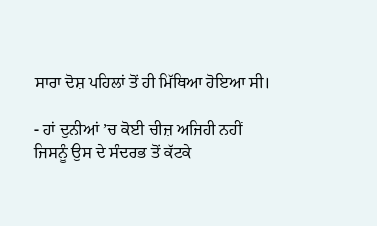ਸਾਰਾ ਦੋਸ਼ ਪਹਿਲਾਂ ਤੋਂ ਹੀ ਮਿੱਥਿਆ ਹੋਇਆ ਸੀ।

- ਹਾਂ ਦੁਨੀਆਂ ’ਚ ਕੋਈ ਚੀਜ਼ ਅਜਿਹੀ ਨਹੀਂ ਜਿਸਨੂੰ ਉਸ ਦੇ ਸੰਦਰਭ ਤੋਂ ਕੱਟਕੇ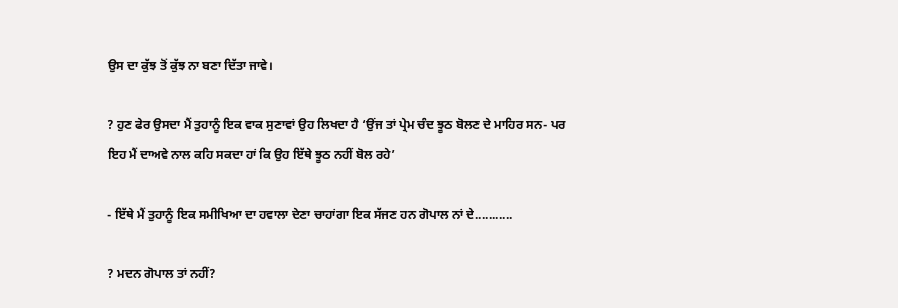ਉਸ ਦਾ ਕੁੱਝ ਤੋਂ ਕੁੱਝ ਨਾ ਬਣਾ ਦਿੱਤਾ ਜਾਵੇ।

? ਹੁਣ ਫੇਰ ਉਸਦਾ ਮੈਂ ਤੁਹਾਨੂੰ ਇਕ ਵਾਕ ਸੁਣਾਵਾਂ ਉਹ ਲਿਖਦਾ ਹੈ ‘ਉਂਜ ਤਾਂ ਪ੍ਰੇਮ ਚੰਦ ਝੂਠ ਬੋਲਣ ਦੇ ਮਾਹਿਰ ਸਨ- ਪਰ ਇਹ ਮੈਂ ਦਾਅਵੇ ਨਾਲ ਕਹਿ ਸਕਦਾ ਹਾਂ ਕਿ ਉਹ ਇੱਥੇ ਝੂਠ ਨਹੀਂ ਬੋਲ ਰਹੇ’

- ਇੱਥੇ ਮੈਂ ਤੁਹਾਨੂੰ ਇਕ ਸਮੀਖਿਆ ਦਾ ਹਵਾਲਾ ਦੇਣਾ ਚਾਹਾਂਗਾ ਇਕ ਸੱਜਣ ਹਨ ਗੋਪਾਲ ਨਾਂ ਦੇ...........

? ਮਦਨ ਗੋਪਾਲ ਤਾਂ ਨਹੀਂ?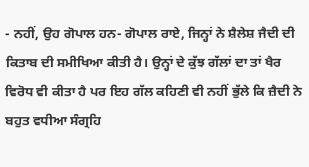- ਨਹੀਂ, ਉਹ ਗੋਪਾਲ ਹਨ- ਗੋਪਾਲ ਰਾਏ, ਜਿਨ੍ਹਾਂ ਨੇ ਸ਼ੈਲੇਸ਼ ਜੈਦੀ ਦੀ ਕਿਤਾਬ ਦੀ ਸਮੀਖਿਆ ਕੀਤੀ ਹੈ। ਉਨ੍ਹਾਂ ਦੇ ਕੁੱਝ ਗੱਲਾਂ ਦਾ ਤਾਂ ਖੈਰ ਵਿਰੋਧ ਵੀ ਕੀਤਾ ਹੈ ਪਰ ਇਹ ਗੱਲ ਕਹਿਣੀ ਵੀ ਨਹੀਂ ਭੁੱਲੇ ਕਿ ਜ਼ੈਦੀ ਨੇ ਬਹੁਤ ਵਧੀਆ ਸੰਗ੍ਰਹਿ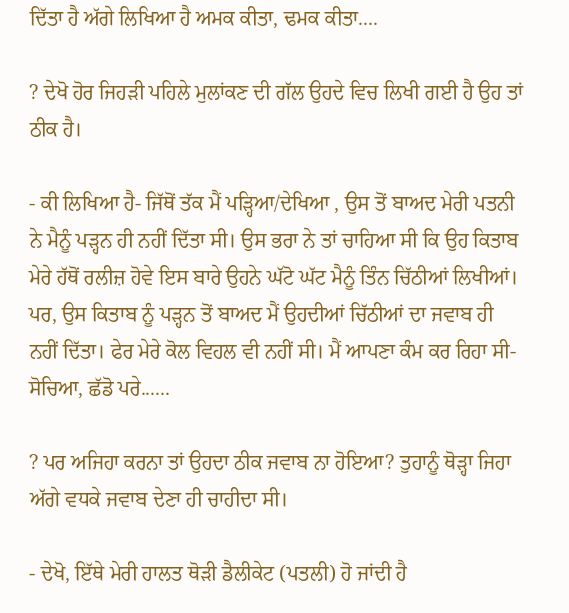ਦਿੱਤਾ ਹੈ ਅੱਗੇ ਲਿਖਿਆ ਹੈ ਅਮਕ ਕੀਤਾ, ਢਮਕ ਕੀਤਾ....

? ਦੇਖੋ ਹੋਰ ਜਿਹੜੀ ਪਹਿਲੇ ਮੁਲਾਂਕਣ ਦੀ ਗੱਲ ਉਹਦੇ ਵਿਚ ਲਿਖੀ ਗਈ ਹੈ ਉਹ ਤਾਂ ਠੀਕ ਹੈ।

- ਕੀ ਲਿਖਿਆ ਹੈ- ਜਿੱਥੋਂ ਤੱਕ ਮੈਂ ਪੜ੍ਹਿਆ/ਦੇਖਿਆ , ਉਸ ਤੋਂ ਬਾਅਦ ਮੇਰੀ ਪਤਨੀ ਨੇ ਮੈਨੂੰ ਪੜ੍ਹਨ ਹੀ ਨਹੀਂ ਦਿੱਤਾ ਸੀ। ਉਸ ਭਰਾ ਨੇ ਤਾਂ ਚਾਹਿਆ ਸੀ ਕਿ ਉਹ ਕਿਤਾਬ ਮੇਰੇ ਹੱਥੋਂ ਰਲੀਜ਼ ਹੋਵੇ ਇਸ ਬਾਰੇ ਉਹਨੇ ਘੱਟੋ ਘੱਟ ਮੈਨੂੰ ਤਿੰਨ ਚਿੱਠੀਆਂ ਲਿਖੀਆਂ। ਪਰ, ਉਸ ਕਿਤਾਬ ਨੂੰ ਪੜ੍ਹਨ ਤੋਂ ਬਾਅਦ ਮੈਂ ਉਹਦੀਆਂ ਚਿੱਠੀਆਂ ਦਾ ਜਵਾਬ ਹੀ ਨਹੀਂ ਦਿੱਤਾ। ਫੇਰ ਮੇਰੇ ਕੋਲ ਵਿਹਲ ਵੀ ਨਹੀਂ ਸੀ। ਮੈਂ ਆਪਣਾ ਕੰਮ ਕਰ ਰਿਹਾ ਸੀ- ਸੋਚਿਆ, ਛੱਡੋ ਪਰੇ......

? ਪਰ ਅਜਿਹਾ ਕਰਨਾ ਤਾਂ ਉਹਦਾ ਠੀਕ ਜਵਾਬ ਨਾ ਹੋਇਆ? ਤੁਹਾਨੂੰ ਥੋੜ੍ਹਾ ਜਿਹਾ ਅੱਗੇ ਵਧਕੇ ਜਵਾਬ ਦੇਣਾ ਹੀ ਚਾਹੀਦਾ ਸੀ।

- ਦੇਖੋ, ਇੱਥੇ ਮੇਰੀ ਹਾਲਤ ਥੋੜੀ ਡੈਲੀਕੇਟ (ਪਤਲੀ) ਹੋ ਜਾਂਦੀ ਹੈ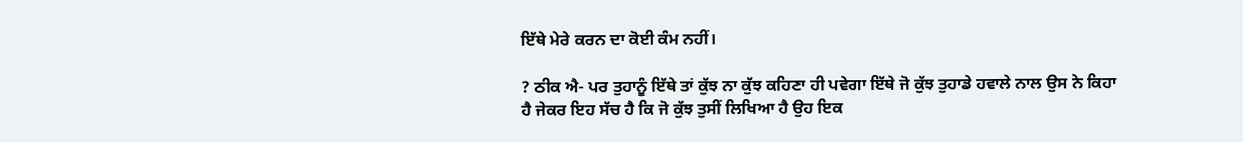ਇੱਥੇ ਮੇਰੇ ਕਰਨ ਦਾ ਕੋਈ ਕੰਮ ਨਹੀਂ।

? ਠੀਕ ਐ- ਪਰ ਤੁਹਾਨੂੰ ਇੱਥੇ ਤਾਂ ਕੁੱਝ ਨਾ ਕੁੱਝ ਕਹਿਣਾ ਹੀ ਪਵੇਗਾ ਇੱਥੇ ਜੋ ਕੁੱਝ ਤੁਹਾਡੇ ਹਵਾਲੇ ਨਾਲ ਉਸ ਨੇ ਕਿਹਾ ਹੈ ਜੇਕਰ ਇਹ ਸੱਚ ਹੈ ਕਿ ਜੋ ਕੁੱਝ ਤੁਸੀਂ ਲਿਖਿਆ ਹੈ ਉਹ ਇਕ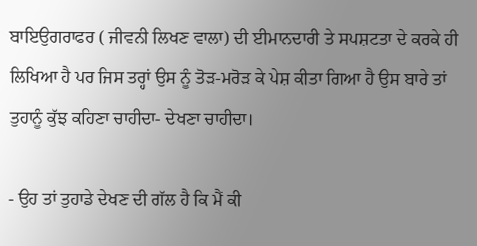ਬਾਇਉਗਰਾਫਰ ( ਜੀਵਨੀ ਲਿਖਣ ਵਾਲਾ) ਦੀ ਈਮਾਨਦਾਰੀ ਤੇ ਸਪਸ਼ਟਤਾ ਦੇ ਕਰਕੇ ਹੀ ਲਿਖਿਆ ਹੈ ਪਰ ਜਿਸ ਤਰ੍ਹਾਂ ਉਸ ਨੂੰ ਤੋੜ-ਮਰੋੜ ਕੇ ਪੇਸ਼ ਕੀਤਾ ਗਿਆ ਹੈ ਉਸ ਬਾਰੇ ਤਾਂ ਤੁਹਾਨੂੰ ਕੁੱਝ ਕਹਿਣਾ ਚਾਹੀਦਾ- ਦੇਖਣਾ ਚਾਹੀਦਾ।

- ਉਹ ਤਾਂ ਤੁਹਾਡੇ ਦੇਖਣ ਦੀ ਗੱਲ ਹੈ ਕਿ ਮੈਂ ਕੀ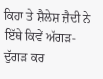ਕਿਹਾ ਤੇ ਸ਼ੈਲੇਸ਼ ਜ਼ੈਦੀ ਨੇ ਇੱਥੇ ਕਿਵੇਂ ਅੱਗੜ-ਦੁੱਗੜ ਕਰ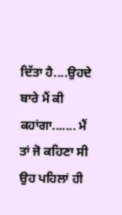ਦਿੱਤਾ ਹੈ....ਉਹਦੇ ਬਾਰੇ ਮੈਂ ਕੀ ਕਹਾਂਗਾ....... ਮੈਂ ਤਾਂ ਜੋ ਕਹਿਣਾ ਸੀ ਉਹ ਪਹਿਲਾਂ ਹੀ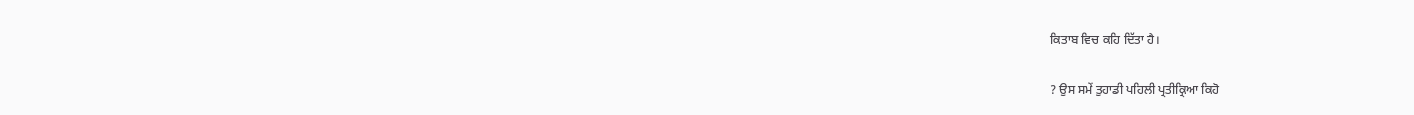ਕਿਤਾਬ ਵਿਚ ਕਹਿ ਦਿੱਤਾ ਹੈ।

? ਉਸ ਸਮੇਂ ਤੁਹਾਡੀ ਪਹਿਲੀ ਪ੍ਰਤੀਕ੍ਰਿਆ ਕਿਹੋ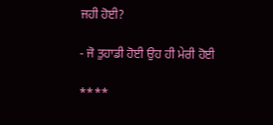ਜਹੀ ਹੋਈ?

- ਜੋ ਤੁਹਾਡੀ ਹੋਈ ਉਹ ਹੀ ਮੇਰੀ ਹੋਈ

****